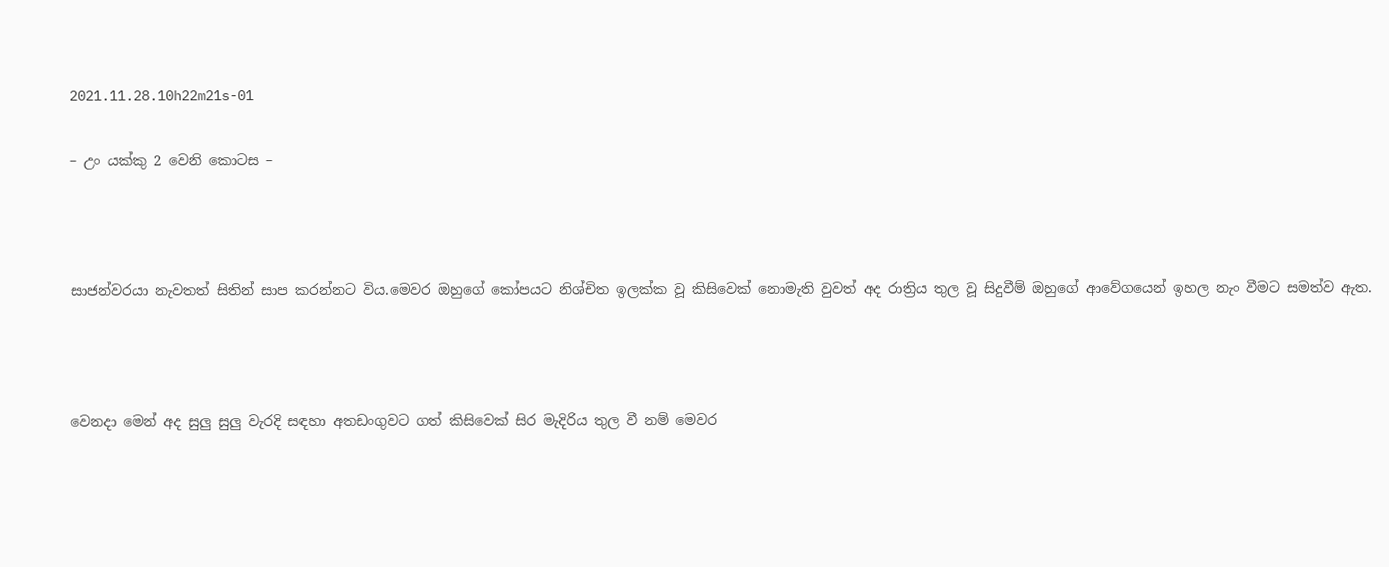2021.11.28.10h22m21s-01

– උං යක්කු 2 වෙනි කොටස –



සාජන්වරයා නැවතත් සිතින් සාප කරන්නට විය.මෙවර ඔහුගේ කෝපයට නිශ්චිත ඉලක්ක වූ කිසිවෙක් නොමැති වුවත් අද රාත්‍රිය තුල වූ සිදුවීම් ඔහුගේ ආවේගයෙන් ඉහල නැං වීමට සමත්ව ඇත.



වෙනදා මෙන් අද සුලු සුලු වැරදි සඳහා අතඩංගුවට ගත් කිසිවෙක් සිර මැදිරිය තුල වී නම් මෙවර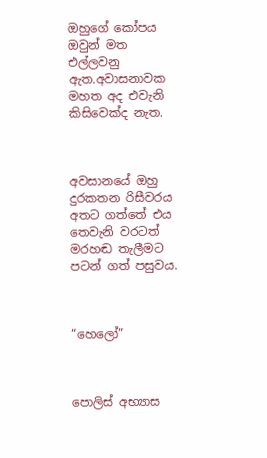ඔහුගේ කෝපය ඔවුන් මත එල්ලවනු ඇත.අවාසනාවක මහත අද එවැනි කිසිවෙක්ද නැත.



අවසානයේ ඔහු දුරකතන රිසීවරය අතට ගත්තේ එය තෙවැනි වරටත් මරහඬ තැලීමට පටන් ගත් පසුවය.



“හෙලෝ”



පොලිස් අභ්‍යාස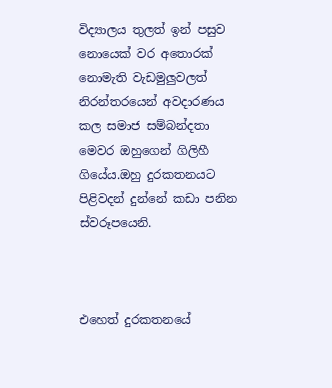විද්‍යාලය තුලත් ඉන් පසුව නොයෙක් වර අතොරක් නොමැති වැඩමුලුවලත් නිරන්තරයෙන් අවදාරණය කල සමාජ සම්බන්දතා මෙවර ඔහුගෙන් ගිලිහී ගියේය.ඔහු දුරකතනයට පිළිවදන් දුන්නේ කඩා පනින ස්වරූපයෙනි.



එහෙත් දුරකතනයේ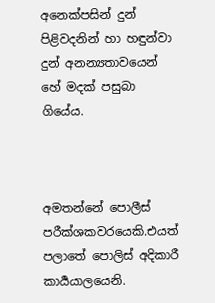අනෙක්පසින් දුන් පිළිවදනින් හා හඳුන්වා දුන් අනන්‍යතාවයෙන් හේ මදක් පසුබා ගියේය.



අමතන්නේ පොලීස් පරීක්ශකවරයෙකි.එයත් පලාතේ පොලිස් අදිකාරී කාර්‍යයාලයෙනි.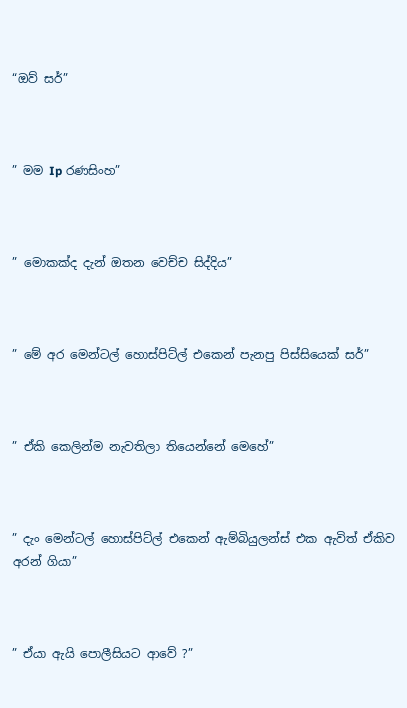“ඔව් සර්”



” මම Ip රණසිංහ”



” මොකක්ද දැන් ඔතන වෙච්ච සිද්දිය”



” මේ අර මෙන්ටල් හොස්පිට්ල් එකෙන් පැනපු පිස්සියෙක් සර්”



” ඒකි කෙලින්ම නැවතිලා තියෙන්නේ මෙහේ”



” දැං මෙන්ටල් හොස්පිට්ල් එකෙන් ඇම්බියුලන්ස් එක ඇවිත් ඒකිව අරන් ගියා”



” ඒයා ඇයි පොලීසියට ආවේ ?”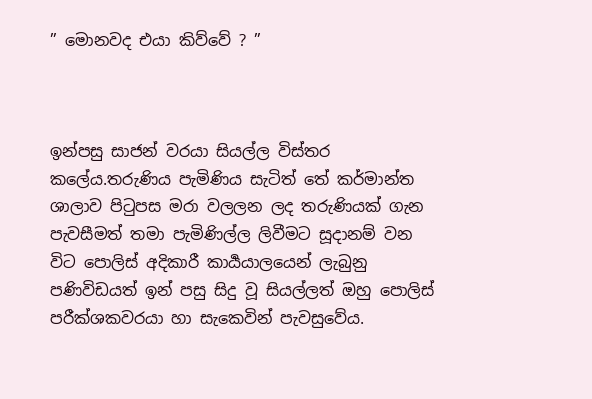” මොනවද එයා කිව්වේ ? ”



ඉන්පසු සාජන් වරයා සියල්ල විස්තර කලේය.තරුණිය පැමිණිය සැටිත් තේ කර්මාන්ත ශාලාව පිටුපස මරා වලලන ලද තරුණියක් ගැන පැවසීමත් තමා පැමිණිල්ල ලිවීමට සූදානම් වන විට පොලිස් අදිකාරී කාර්‍යයාලයෙන් ලැබුනු පණිවිඩයත් ඉන් පසු සිදු වූ සියල්ලත් ඔහු පොලිස් පරීක්ශකවරයා හා සැකෙවින් පැවසුවේය.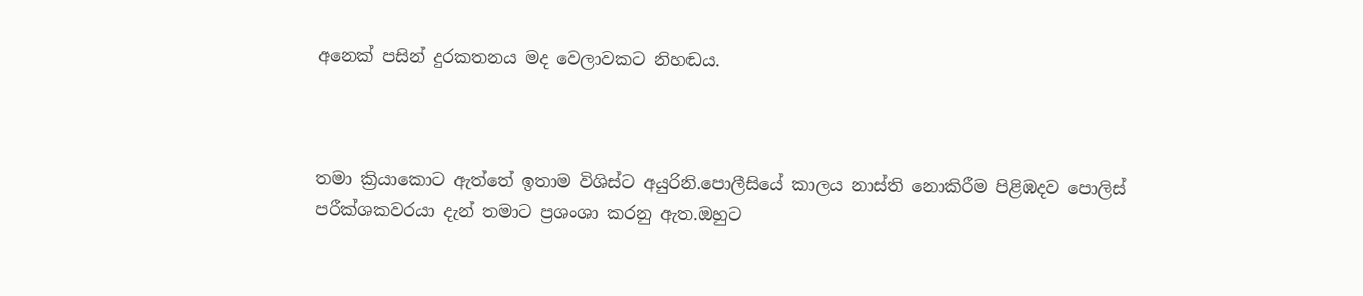අනෙක් පසින් දුරකතනය මද වෙලාවකට නිහඬය.



තමා ක්‍රියාකොට ඇත්තේ ඉතාම විශිස්ට අයුරිනි.පොලීසියේ කාලය නාස්ති නොකිරීම පිළිඹදව පොලිස් පරීක්ශකවරයා දැන් තමාට ප්‍රශංශා කරනු ඇත.ඔහුට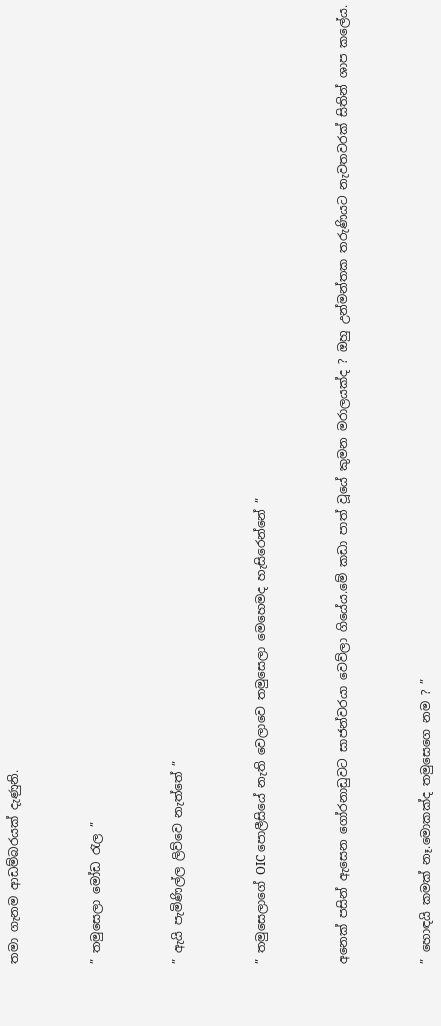තමා ගැනම ආඩම්බරයක් දැණුනි.



” තමුසෙලා මෝඩ රැල ”



” ඇයි පැමිණිල්ල ලිව්වෙ නැත්තේ ”



” තමුසෙලාගේ OIC පොලීසියේ නැති වෙලාවෙ තමුසෙලා මෙහෙමද හැසිරෙන්නේ ”



අනෙක් පසින් ඇසෙන ගෝරනාඩුවට සාජන්වරයා වෙව්ලා ගියේය.මේ කඩා පාත් වූයේ කුමන මරාලයක්ද ? ඔහු උන්මන්තක තරුණියට නැවතවරක් සිතින් ශාප කලේය.



” හොඳයි කමක් නෑ.මොකක්ද තමුසෙගෙ නම ? ”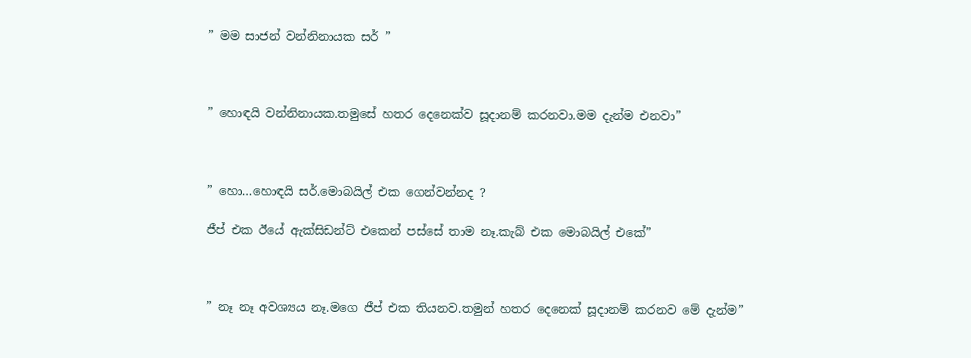” මම සාජන් වන්නිනායක සර් ”



” හොඳයි වන්නිනායක.තමුසේ හතර දෙනෙක්ව සූදානම් කරනවා.මම දැන්ම එනවා”



” හො…හොඳයි සර්.මොබයිල් එක ගෙන්වන්නද ?

ජීප් එක ඊයේ ඇක්සිඩන්ට් එකෙන් පස්සේ තාම නෑ.කැබ් එක මොබයිල් එකේ”



” නෑ නෑ අවශ්‍යය නෑ.මගෙ ජීප් එක තියනව.තමුන් හතර දෙනෙක් සූදානම් කරනව මේ දැන්ම”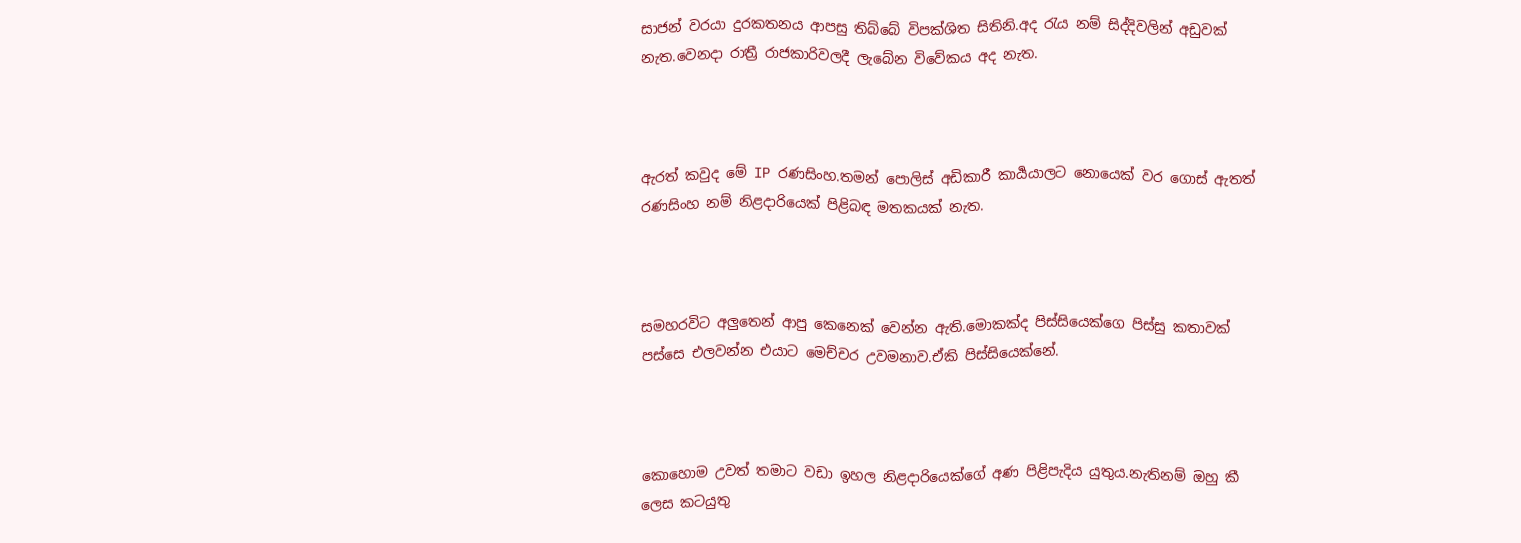සාජන් වරයා දුරකතනය ආපසු තිබ්බේ විපක්ශිත සිතිනි.අද රැය නම් සිද්දිවලින් අඩුවක් නැත.වෙනදා රාත්‍රී රාජකාරිවලදී ලැබේන විවේකය අද නැත.



ඇරත් කවුද මේ IP රණසිංහ.තමන් පොලිස් අඩිකාරී කාර්‍යයාලට නොයෙක් වර ගොස් ඇතත් රණසිංහ නම් නිළදාරියෙක් පිළිබඳ මතකයක් නැත.



සමහරවිට අලුතෙන් ආපු කෙනෙක් වෙන්න ඇති.මොකක්ද පිස්සියෙක්ගෙ පිස්සු කතාවක් පස්සෙ එලවන්න එයාට මෙච්චර උවමනාව.ඒකි පිස්සියෙක්නේ.



කොහොම උවත් තමාට වඩා ඉහල නිළදාරියෙක්ගේ අණ පිළිපැදිය යුතුය.නැතිනම් ඔහු කී ලෙස කටයුතු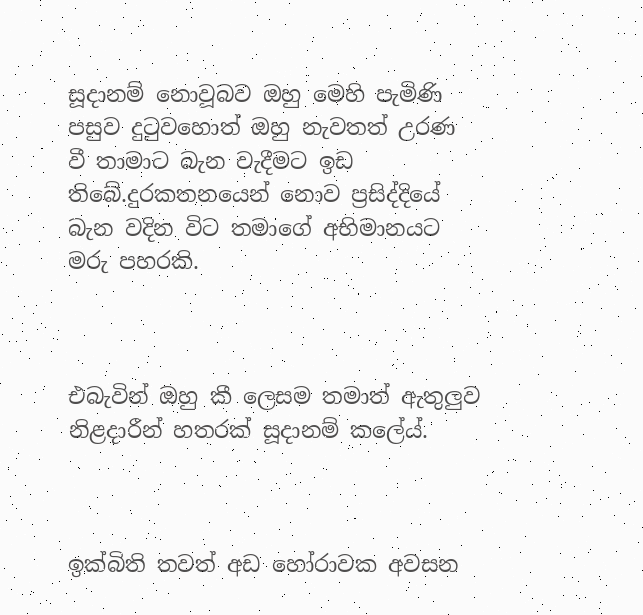සූදානම් නොවූබව ඔහු මෙහි පැමිණි පසුව දුටුවහොත් ඔහු නැවතත් උරණ වී තාමාට බැන වැදීමට ඉඩ තිබේ.දුරකතනයෙන් නොව ප්‍රසිද්දියේ බැන වදින විට තමාගේ අභිමානයට මරු පහරකි.



එබැවින් ඔහු කී ලෙසම තමාත් ඇතුලුව නිළදාරීන් හතරක් සූදානම් කලේය්.



ඉක්බිති තවත් අඩ හෝරාවක අවසන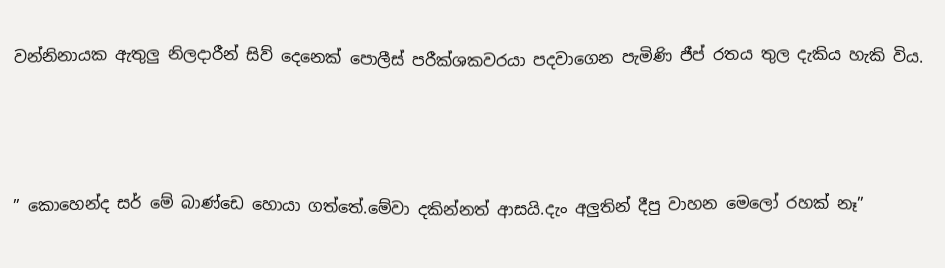වන්නිනායක ඇතුලු නිලදාරීන් සිව් දෙනෙක් පොලීස් පරීක්ශකවරයා පදවාගෙන පැමිණි ජීප් රතය තුල දැකිය හැකි විය.



” කොහෙන්ද සර් මේ බාණ්ඩෙ හොයා ගත්තේ.මේවා දකින්නත් ආසයි.දැං අලුතින් දීපු වාහන මෙලෝ රහක් නෑ”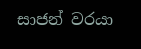සාජන් වරයා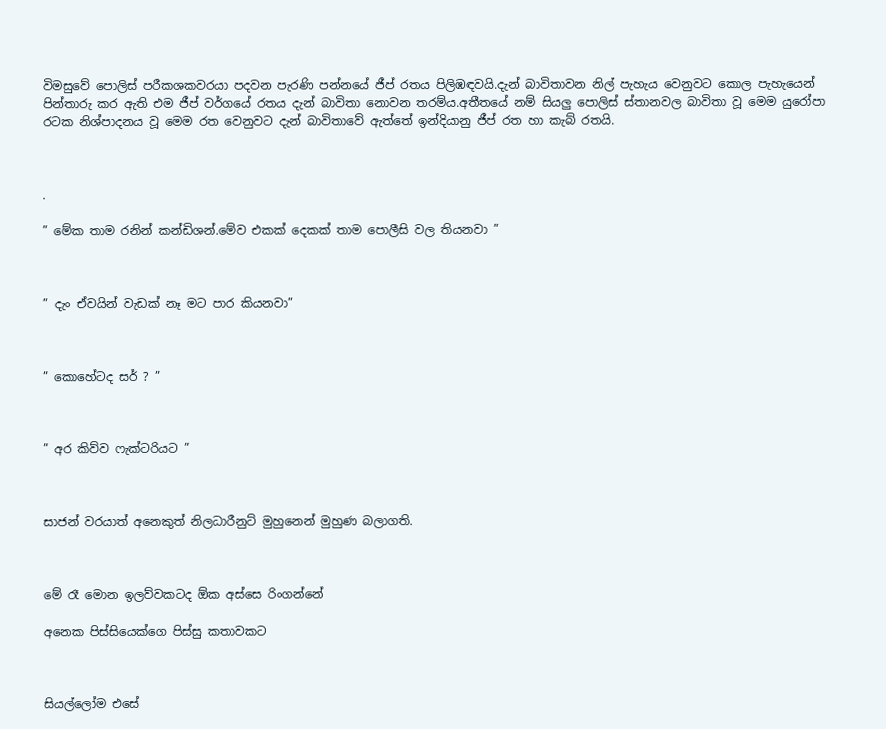විමසුවේ පොලිස් පරීකශකවරයා පදවන පැරණි පන්නයේ ජීප් රතය පිලිඹඳවයි.දැන් බාවිතාවන නිල් පැහැය වෙනුවට කොල පැහැයෙන් පින්තාරු කර ඇති එම ජීප් වර්ගයේ රතය දැන් බාවිතා නොවන තරම්ය.අතීතයේ නම් සියලු පොලිස් ස්තානවල බාවිතා වූ මෙම යුරෝපා රටක නිශ්පාදනය වූ මෙම රත වෙනුවට දැන් බාවිතාවේ ඇත්තේ ඉන්දියානු ජීප් රත හා කැබ් රතයි.



.

” මේක තාම රනින් කන්ඩිශන්.මේව එකක් දෙකක් තාම පොලීසි වල තියනවා ”



” දැං ඒවයින් වැඩක් නෑ මට පාර කියනවා”



” කොහේටද සර් ? ”



” අර කිව්ව ෆැක්ටරියට ”



සාජන් වරයාත් අනෙකුත් නිලධාරීනුට් මුහුනෙන් මුහුණ බලාගති.



මේ රෑ මොන ඉලව්වකටද ඕක අස්සෙ රිංගන්නේ

අනෙක පිස්සියෙක්ගෙ පිස්සු කතාවකට



සියල්ලෝම එසේ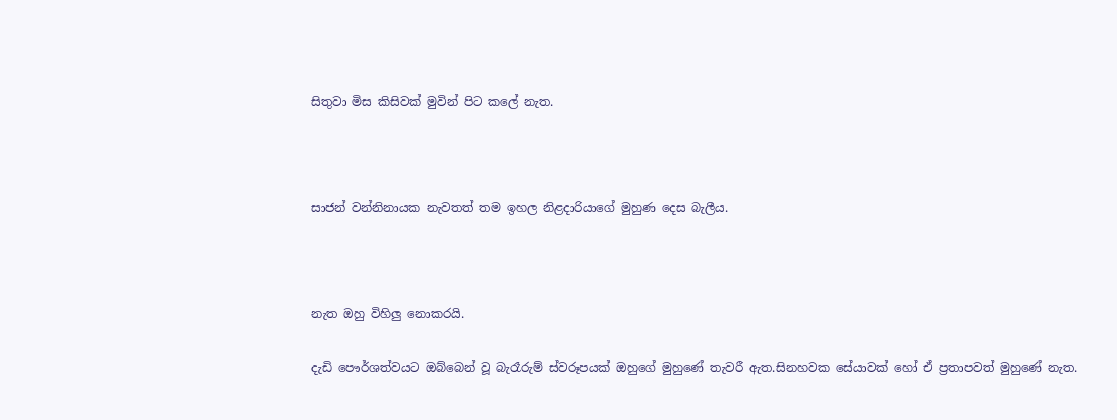සිතුවා මිස කිසිවක් මුවින් පිට කලේ නැත.



සාජන් වන්නිනායක නැවතත් තම ඉහල නිළදාරියාගේ මුහුණ දෙස බැලීය.



නැත ඔහු විහිලු නොකරයි.

දැඩි පෞර්ශත්වයට ඔබ්බෙන් වූ බැරෑරුම් ස්වරූපයක් ඔහුගේ මුහුණේ තැවරී ඇත.සිනහවක සේයාවක් හෝ ඒ ප්‍රතාපවත් මුහුණේ නැත.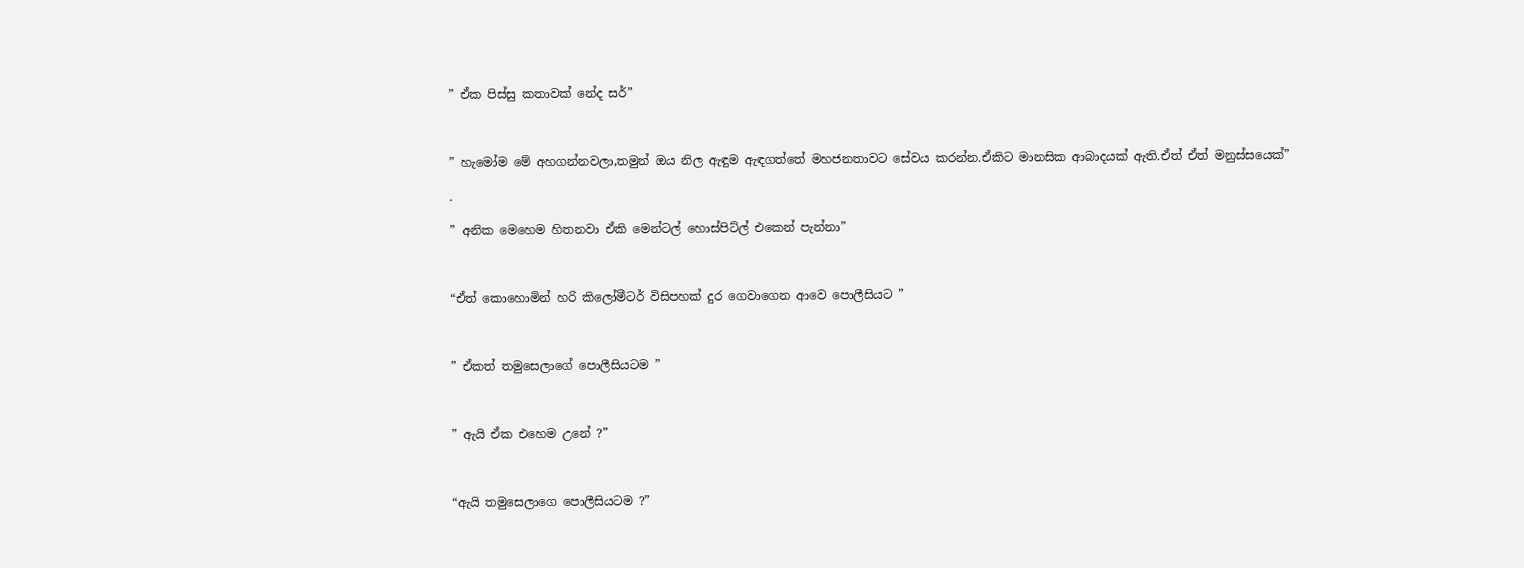” ඒක පිස්සු කතාවක් නේද සර්”



” හැමෝම මේ අහගන්නවලා,තමුන් ඔය නිල ඇඳුම ඇඳගත්තේ මහජනතාවට සේවය කරන්න.ඒකිට මානසික ආබාදයක් ඇති.ඒත් ඒත් මනුස්සයෙක්”

.

” අනික මෙහෙම හිතනවා ඒකි මෙන්ටල් හොස්පිට්ල් එකෙන් පැන්නා”



“ඒත් කොහොමින් හරි කිලෝමීටර් විසිපහක් දුර ගෙවාගෙන ආවෙ පොලීසියට ”



” ඒකත් තමුසෙලාගේ පොලීසියටම ”



” ඇයි ඒක එහෙම උනේ ?”



“ඇයි තමුසෙලාගෙ පොලීසියටම ?”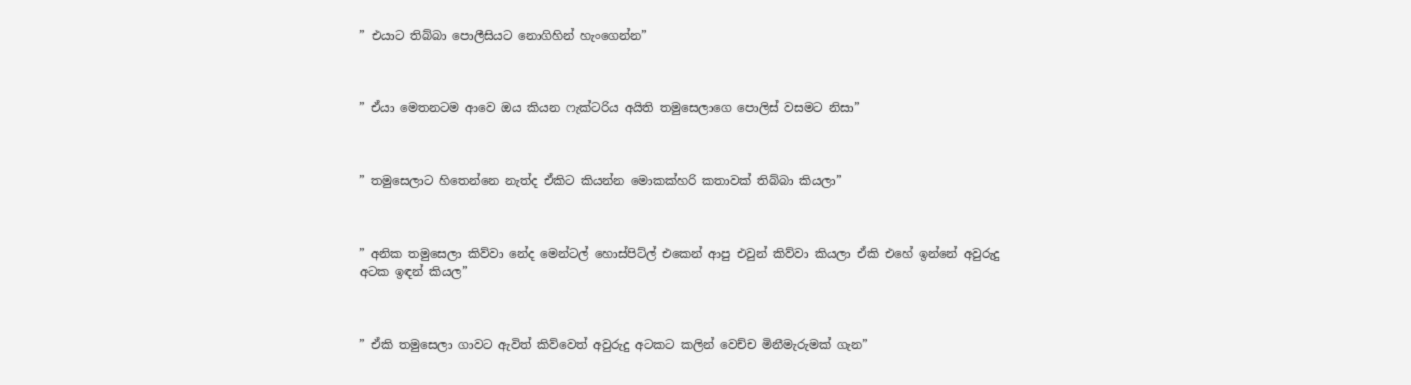” එයාට තිබ්බා පොලීසියට නොගිහින් හැංගෙන්න”



” ඒයා මෙතනටම ආවෙ ඔය කියන ෆැක්ටරිය අයිති තමුසෙලාගෙ පොලිස් වසමට නිසා”



” තමුසෙලාට හිතෙන්නෙ නැත්ද ඒකිට කියන්න මොකක්හරි කතාවක් තිබ්බා කියලා”



” අනික තමුසෙලා කිව්වා නේද මෙන්ටල් හොස්පිට්ල් එකෙන් ආපු එවුන් කිව්වා කියලා ඒකි එහේ ඉන්නේ අවුරුදු අටක ඉඳන් කියල”



” ඒකි තමුසෙලා ගාවට ඇවිත් කිව්වෙත් අවුරුදු අටකට කලින් වෙච්ච මිනීමැරුමක් ගැන”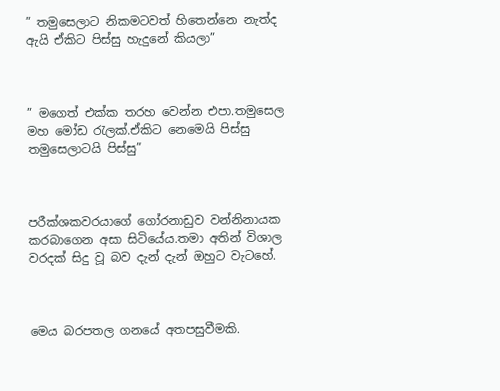” තමුසෙලාට නිකමටවත් හිතෙන්නෙ නැත්ද ඇයි ඒකිට පිස්සු හැදුනේ කියලා”



” මගෙත් එක්ක තරහ වෙන්න එපා.තමුසෙල මහ මෝඩ රැලක්.ඒකිට නෙමෙයි පිස්සු තමුසෙලාටයි පිස්සු”



පරීක්ශකවරයාගේ ගෝරනාඩුව වන්නිනායක කරබාගෙන අසා සිටියේය.තමා අතින් විශාල වරදක් සිදු වූ බව දැන් දැන් ඔහුට වැටහේ.



මෙය බරපතල ගනයේ අතපසුවීමකි.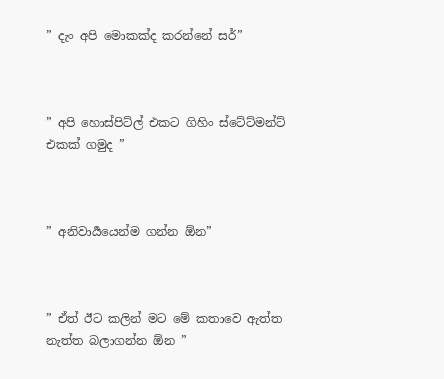” දැං අපි මොකක්ද කරන්නේ සර්”



” අපි හොස්පිට්ල් එකට ගිහිං ස්ටේට්මන්ට් එකක් ගමුද ”



” අනිවාර්‍යයෙන්ම ගන්න ඕන”



” ඒත් ඊට කලින් මට මේ කතාවෙ ඇත්ත නැත්ත බලාගන්න ඕන ”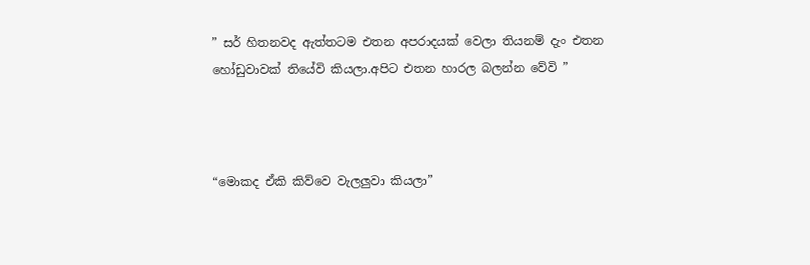” සර් හිතනවද ඇත්තටම එතන අපරාදයක් වෙලා තියනම් දැං එතන හෝඩුවාවක් තියේවි කියලා.අපිට එතන හාරල බලන්න වේවි ”



“මොකද ඒකි කිව්වෙ වැලලුවා කියලා”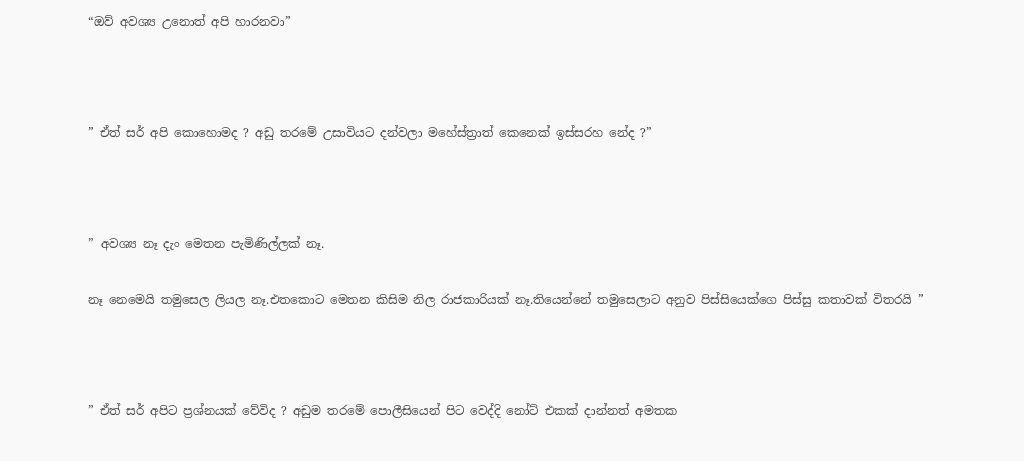“ඔව් අවශ්‍ය උනොත් අපි හාරනවා”



” ඒත් සර් අපි කොහොමද ? අඩු තරමේ උසාවියට දන්වලා මහේස්ත්‍රාත් කෙනෙක් ඉස්සරහ නේද ?”



” අවශ්‍ය නෑ දැං මෙතන පැමිණිල්ලක් නෑ.

නෑ නෙමෙයි තමුසෙල ලියල නෑ.එතකොට මෙතන කිසිම නිල රාජකාරියක් නෑ.තියෙන්නේ තමුසෙලාට අනුව පිස්සියෙක්ගෙ පිස්සු කතාවක් විතරයි ”



” ඒත් සර් අපිට ප්‍රශ්නයක් වේවිද ? අඩුම තරමේ පොලීසියෙන් පිට වෙද්දි නෝට් එකක් දාන්නත් අමතක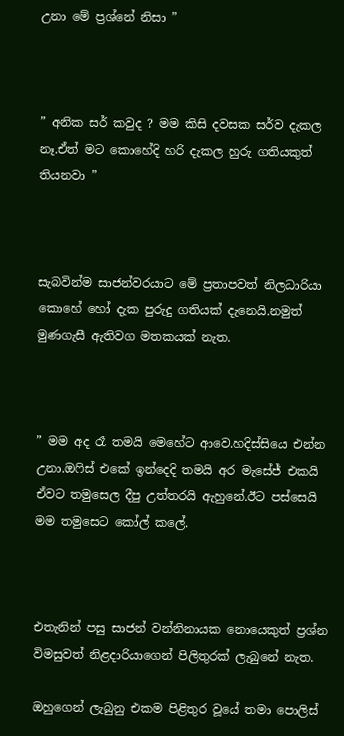උනා මේ ප්‍රශ්නේ නිසා ”



” අනික සර් කවුද ? මම කිසි දවසක සර්ව දැකල නෑ.ඒත් මට කොහේදි හරි දැකල හුරු ගතියකුත් තියනවා ”



සැබවින්ම සාජන්වරයාට මේ ප්‍රතාපවත් නිලධාරියා කොහේ හෝ දැක පුරුදු ගතියක් දැනෙයි.නමුත් මුණගැසී ඇතිවග මතකයක් නැත.



” මම අද රෑ තමයි මෙහේට ආවෙ.හදිස්සියෙ එන්න උනා.ඔෆිස් එකේ ඉන්දෙදි තමයි අර මැසේජ් එකයි ඒවට තමුසෙල දීපු උත්තරයි ඇහුනේ.ඊට පස්සෙයි මම තමුසෙට කෝල් කලේ.



එතැනින් පසු සාජන් වන්නිනායක නොයෙකුත් ප්‍රශ්න විමසුවත් නිළදාරියාගෙන් පිලිතුරක් ලැබුනේ නැත.

ඔහුගෙන් ලැබුනු එකම පිළිතුර වූයේ තමා පොලිස්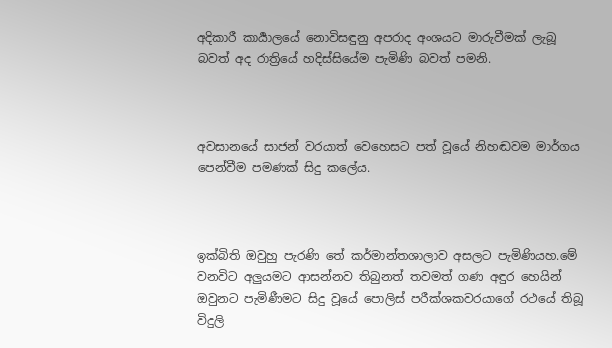අදිකාරී කාර්‍යාලයේ නොවිසඳුනු අපරාද අංශයට මාරුවීමක් ලැබූ බවත් අද රාත්‍රියේ හදිස්සියේම පැමිණි බවත් පමනි.



අවසානයේ සාජන් වරයාත් වෙහෙසට පත් වූයේ නිහඬවම මාර්ගය පෙන්වීම පමණක් සිදු කලේය.



ඉක්බිති ඔවුහු පැරණි තේ කර්මාන්තශාලාව අසලට පැමිණියහ.මේ වනවිට අලුයමට ආසන්නව තිබුනත් තවමත් ගණ අඳුර හෙයින් ඔවුනට පැමිණීමට සිදු වූයේ පොලිස් පරීක්ශකවරයාගේ රථයේ තිබූ විදුලි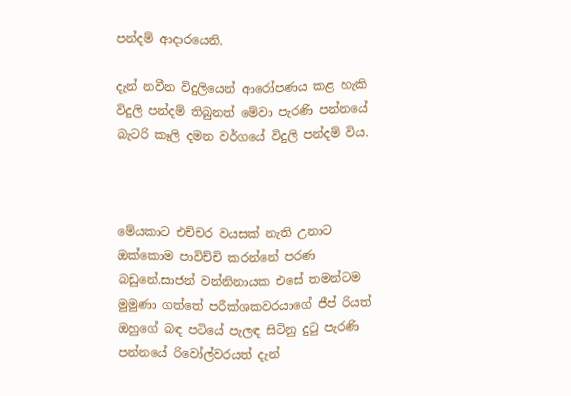පන්දම් ආදාරයෙනි.

දැන් නවීන විදුලියෙන් ආරෝපණය කළ හැකි විදුලි පන්දම් තිබුනත් මේවා පැරණි පන්නයේ බැටරි කෑලි දමන වර්ගයේ විදුලි පන්දම් විය.



මේයකාට එච්චර වයසක් නැති උනාට ඔක්කොම පාවිච්චි කරන්නේ පරණ බඩුනේ.සාජන් වන්නිනායක එසේ තමන්ටම මුමුණා ගත්තේ පරීක්ශකවරයාගේ ජීප් රියත් ඔහුගේ බඳ පටියේ පැලඳ සිටිනු දුටු පැරණි පන්නයේ රිවෝල්වරයත් දැන්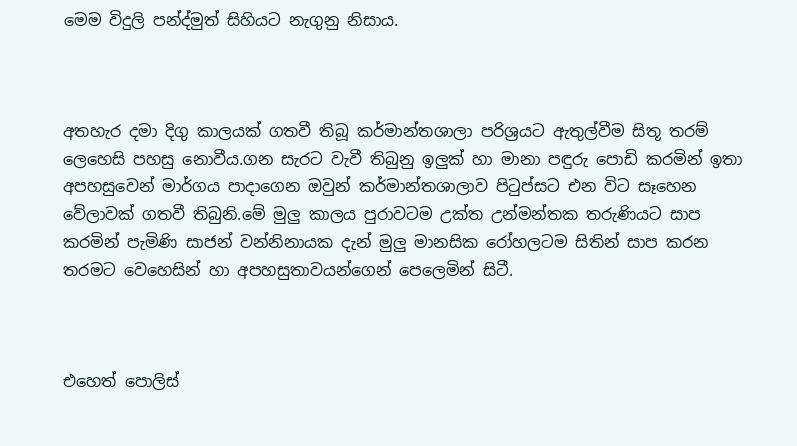මෙම විදුලි පන්ද්මුත් සිහියට නැගුනු නිසාය.



අතහැර දමා දිගු කාලයක් ගතවී තිබූ කර්මාන්තශාලා පරිශ්‍රයට ඇතුල්වීම සිතූ තරම් ලෙහෙසි පහසු නොවීය.ගන සැරට වැවී තිබුනු ඉලුක් හා මානා පඳුරු පොඩි කරමින් ඉතා අපහසුවෙන් මාර්ගය පාදාගෙන ඔවුන් කර්මාන්තශාලාව පිටුප්සට එන විට සෑහෙන වේලාවක් ගතවී තිබුනි.මේ මුලු කාලය පුරාවටම උක්ත උන්මන්තක තරුණියට සාප කරමින් පැමිණි සාජන් වන්නිනායක දැන් මුලු මානසික රෝහලටම සිතින් සාප කරන තරමට වෙහෙසින් හා අපහසුතාවයන්ගෙන් පෙලෙමින් සිටී.



එහෙත් පොලිස්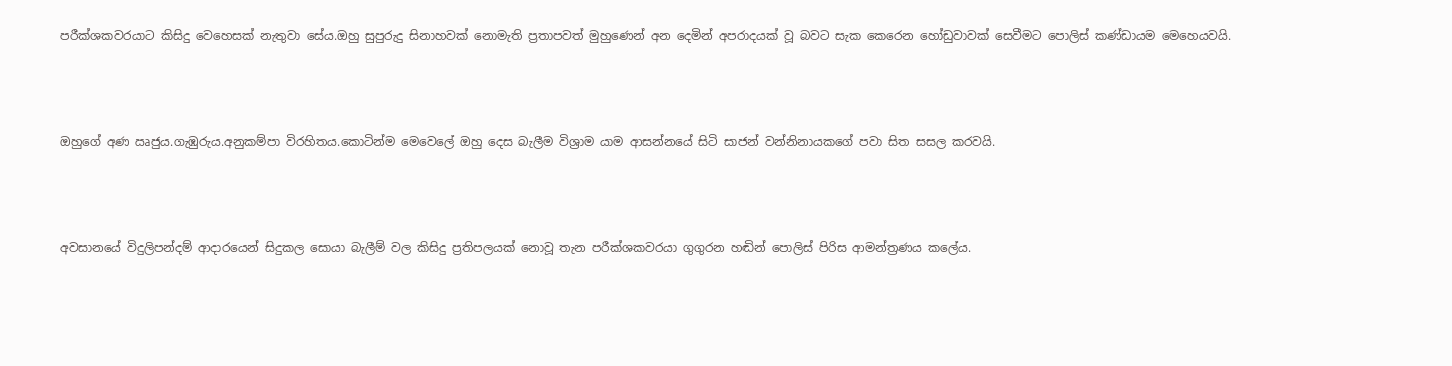පරීක්ශකවරයාට කිසිදු වෙහෙසක් නැතුවා සේය.ඔහු සුපුරුදු සිනාහවක් නොමැති ප්‍රතාපවත් මුහුණෙන් අන දෙමින් අපරාදයක් වූ බවට සැක කෙරෙන හෝඩුවාවක් සෙවීමට පොලිස් කණ්ඩායම මෙහෙයවයි.



ඔහුගේ අණ ඍජුය.ගැඹුරුය.අනුකම්පා විරහිතය.කොටින්ම මෙවෙලේ ඔහු දෙස බැලීම විශ්‍රාම යාම ආසන්නයේ සිටි සාජන් වන්නිනායකගේ පවා සිත සසල කරවයි.



අවසානයේ විදුලිපන්දම් ආදාරයෙන් සිදුකල සොයා බැලීම් වල කිසිදු ප්‍රතිපලයක් නොවූ තැන පරීක්ශකවරයා ගුගුරන හඬින් පොලිස් පිරිස ආමන්ත්‍රණය කලේය.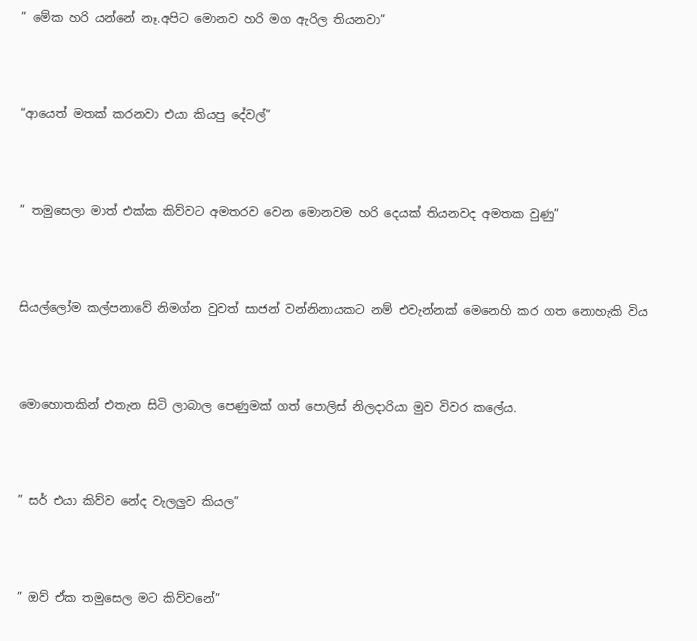” මේක හරි යන්නේ නෑ.අපිට මොනව හරි මග ඇරිල තියනවා”



“ආයෙත් මතක් කරනවා එයා කියපු දේවල්”



” තමුසෙලා මාත් එක්ක කිව්වට අමතරව වෙන මොනවම හරි දෙයක් තියනවද අමතක වුණු”



සියල්ලෝම කල්පනාවේ නිමග්න වුවත් සාජන් වන්නිනායකට නම් එවැන්නක් මෙනෙහි කර ගත නොහැකි විය



මොහොතකින් එතැන සිටි ලාබාල පෙණුමක් ගත් පොලිස් නිලදාරියා මුව විවර කලේය.



” සර් එයා කිව්ව නේද වැලලුව කියල”



” ඔව් ඒක තමුසෙල මට කිව්වනේ”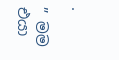.

” මම එයා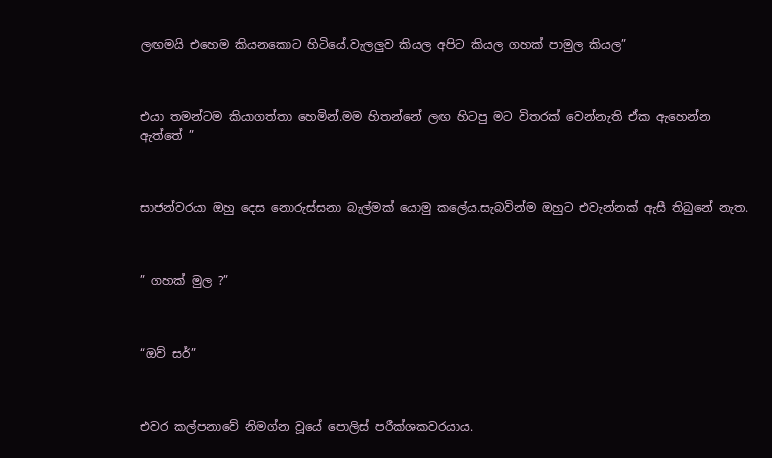ලඟමයි එහෙම කියනකොට හිටියේ.වැලලුව කියල අපිට කියල ගහක් පාමුල කියල”



එයා තමන්ටම කියාගත්තා හෙමින්.මම හිතන්නේ ලඟ හිටපු මට විතරක් වෙන්නැති ඒක ඇහෙන්න ඇත්තේ ”



සාජන්වරයා ඔහු දෙස නොරුස්සනා බැල්මක් යොමු කලේය.සැබවින්ම ඔහුට එවැන්නක් ඇසී තිබුනේ නැත.



” ගහක් මුල ?”



“ඔව් සර්”



එවර කල්පනාවේ නිමග්න වූයේ පොලිස් පරීක්ශකවරයාය.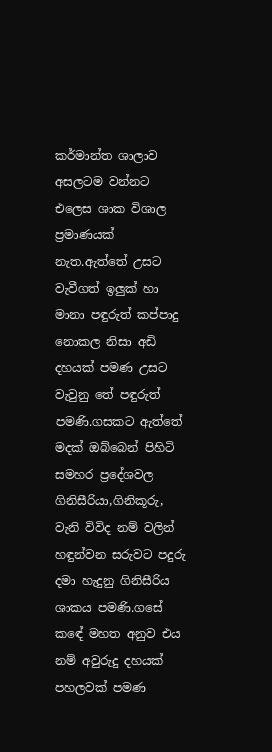කර්මාන්ත ශාලාව අසලටම වන්නට එලෙස ශාක විශාල ප්‍රමාණයක් නැත.ඇත්තේ උසට වැවීගත් ඉලුක් හා මානා පඳුරුත් කප්පාදු නොකල නිසා අඩි දහයක් පමණ උසට වැවුනු තේ පඳුරුත් පමණි.ගසකට ඇත්තේ මදක් ඔබ්බෙන් පිහිටි සමහර ප්‍රදේශවල ගිනිසීරියා,ගිනිකූරු, වැනි විවිද නම් වලින් හඳුන්වන සරුවට පදුරු දමා හැදුනු ගිනිසීරිය ශාකය පමණි.ගසේ කඳේ මහත අනුව එය නම් අවුරුදු දහයක් පහලවක් පමණ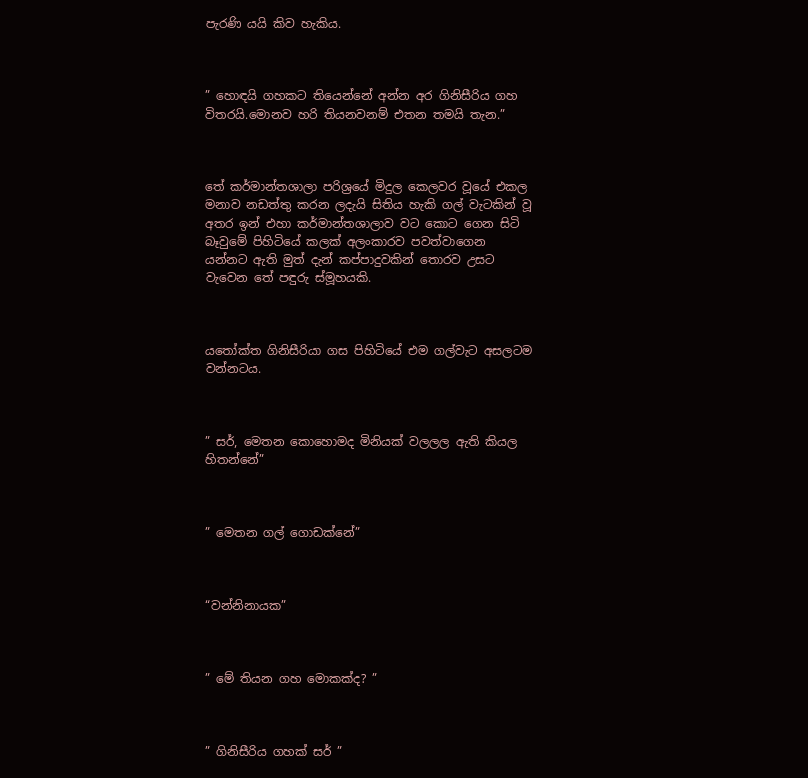පැරණි යයි කිව හැකිය.



” හොඳයි ගහකට තියෙන්නේ අන්න අර ගිනිසීරිය ගහ විතරයි.මොනව හරි තියනවනම් එතන තමයි තැන.”



තේ කර්මාන්තශාලා පරිශ්‍රයේ මිදුල කෙලවර වූයේ එකල මනාව නඩත්තු කරන ලදැයි සිතිය හැකි ගල් වැටකින් වූ අතර ඉන් එහා කර්මාන්තශාලාව වට කොට ගෙන සිටි බෑවුමේ පිහිටියේ කලක් අලංකාරව පවත්වාගෙන යන්නට ඇති මුත් දැන් කප්පාදුවකින් තොරව උසට වැවෙන තේ පඳුරු ස්මූහයකි.



යතෝක්ත ගිනිසීරියා ගස පිහිටියේ එම ගල්වැට අසලටම වන්නටය.



” සර්, මෙතන කොහොමද මිනියක් වලලල ඇති කියල හිතන්නේ”



” මෙතන ගල් ගොඩක්නේ”



“වන්නිනායක”



” මේ තියන ගහ මොකක්ද? ”



” ගිනිසීරිය ගහක් සර් ”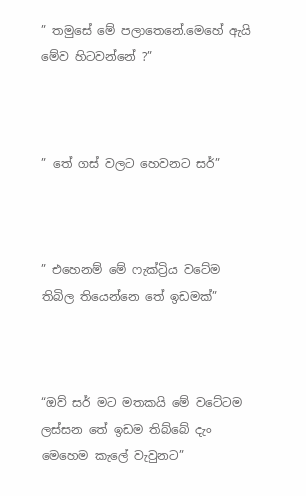” තමුසේ මේ පලාතෙනේ.මෙහේ ඇයි මේව හිටවන්නේ ?”



” තේ ගස් වලට හෙවනට සර්”



” එහෙනම් මේ ෆැක්ට්‍රිය වටේම තිබිල තියෙන්නෙ තේ ඉඩමක්”



“ඔව් සර් මට මතකයි මේ වටේටම ලස්සන තේ ඉඩම තිබ්බේ දැං මෙහෙම කැලේ වැවුනට”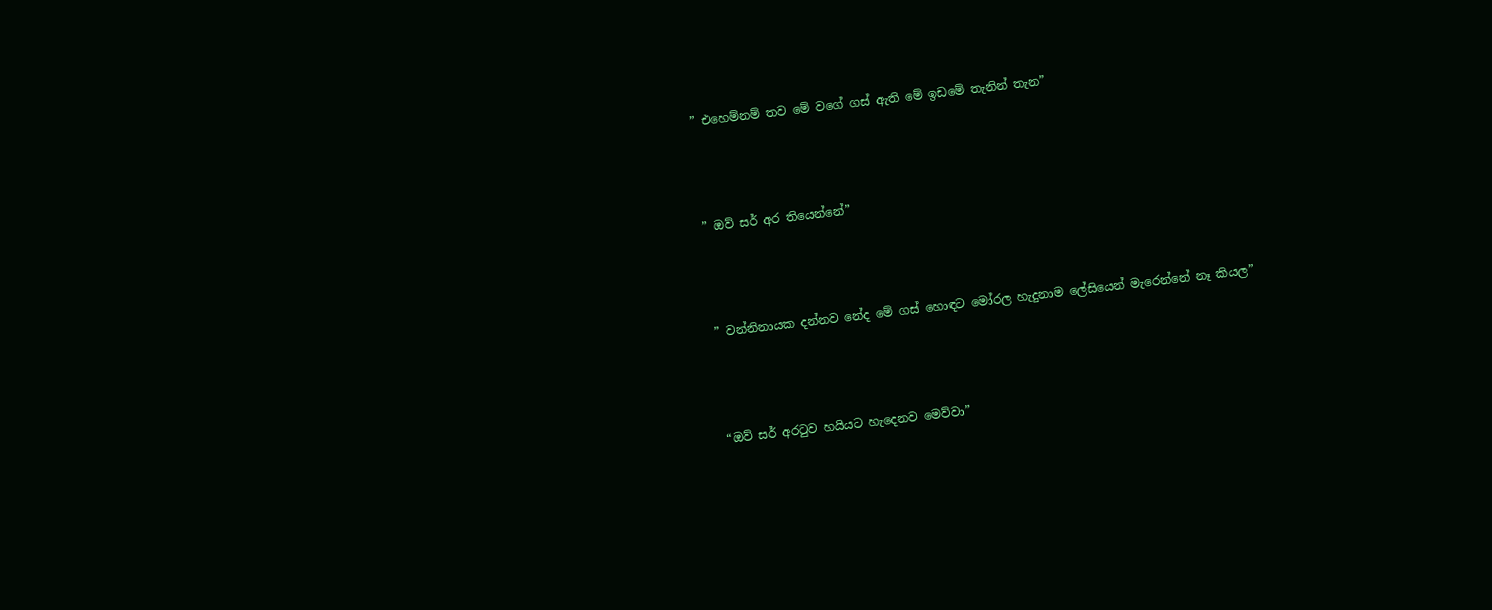” එහෙම්නම් තව මේ වගේ ගස් ඇති මේ ඉඩමේ තැනින් තැන”



” ඔව් සර් අර තියෙන්නේ”



” වන්නිනායක දන්නව නේද මේ ගස් හොඳට මෝරල හැදුනාම ලේසියෙන් මැරෙන්නේ නෑ කියල”



“ඔව් සර් අරටුව හයියට හැදෙනව මෙව්වා”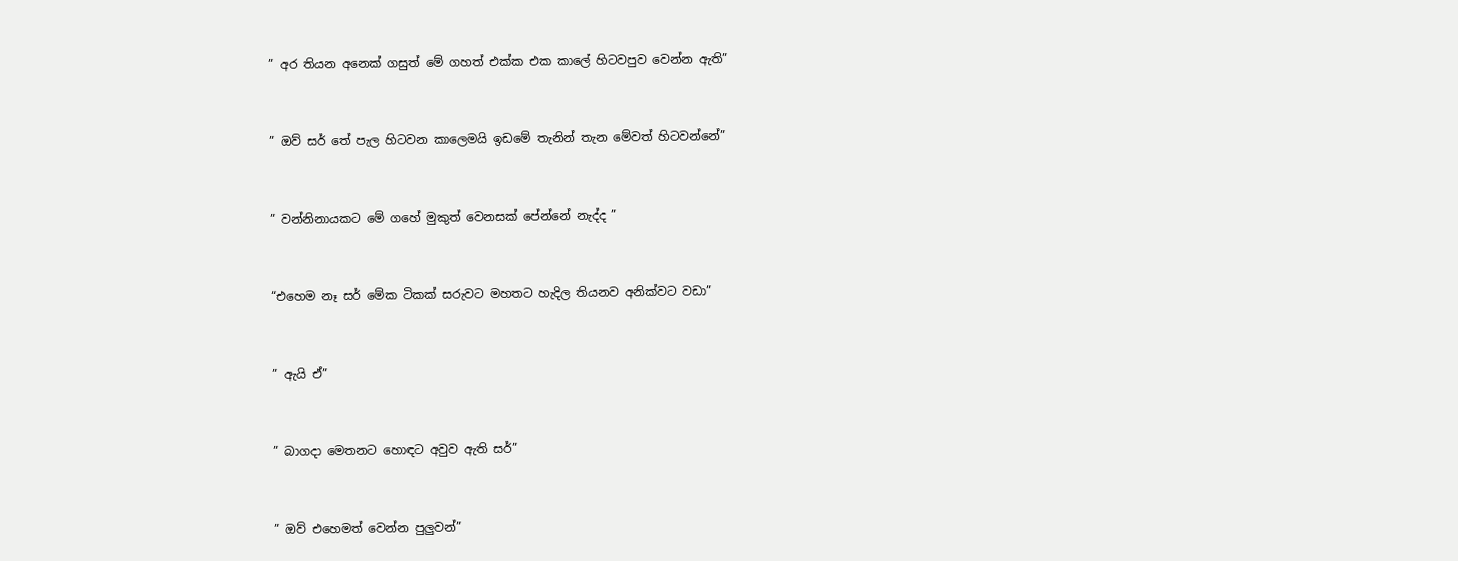” අර තියන අනෙක් ගසුත් මේ ගහත් එක්ක එක කාලේ හිටවපුව වෙන්න ඇති”



” ඔව් සර් තේ පැල හිටවන කාලෙමයි ඉඩමේ තැනින් තැන මේවත් හිටවන්නේ”



” වන්නිනායකට මේ ගහේ මුකුත් වෙනසක් පේන්නේ නැද්ද ”



“එහෙම නෑ සර් මේක ටිකක් සරුවට මහතට හැදිල තියනව අනික්වට වඩා”



” ඇයි ඒ”



” බාගදා මෙතනට හොඳට අවුව ඇති සර්”



” ඔව් එහෙමත් වෙන්න පුලුවන්”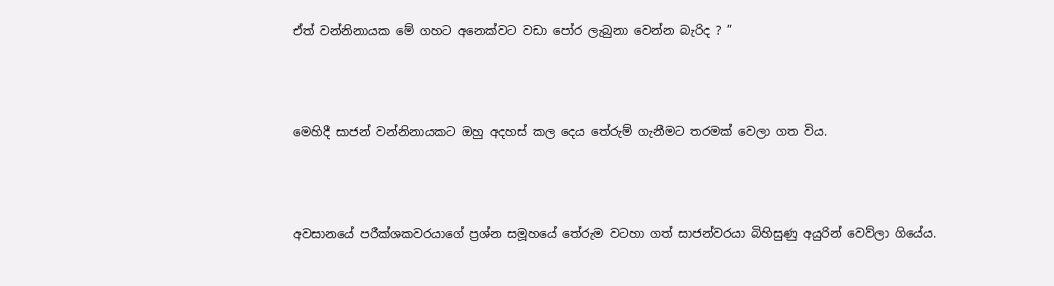ඒත් වන්නිනායක මේ ගහට අනෙක්වට වඩා පෝර ලැබුනා වෙන්න බැරිද ? ”



මෙහිදී සාජන් වන්නිනායකට ඔහු අදහස් කල දෙය තේරුම් ගැනීමට තරමක් වෙලා ගත විය.



අවසානයේ පරීක්ශකවරයාගේ ප්‍රශ්න සමූහයේ තේරුම වටහා ගත් සාජන්වරයා බිහිසුණු අයුරින් වෙව්ලා ගියේය.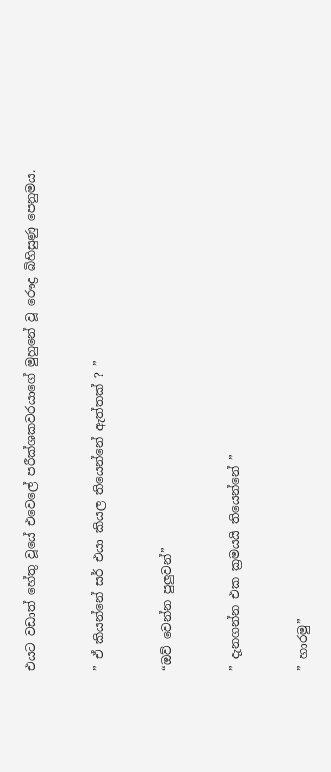එයට වඩාත් හේතු වූයේ එවෙලේ පරීක්ශකවරයාගේ මුහුනේ වූ රෞද්‍ර බිහිසුණු පෙනුමය.



” ඒ කියන්නේ සර් එයා කියල තියෙන්නේ ඇත්තක් ? ”



“ඔව් වෙන්න පුලුවන්”



” දැනගන්න එක ක්‍රමයයි තියෙන්නේ ”



” හාරමු”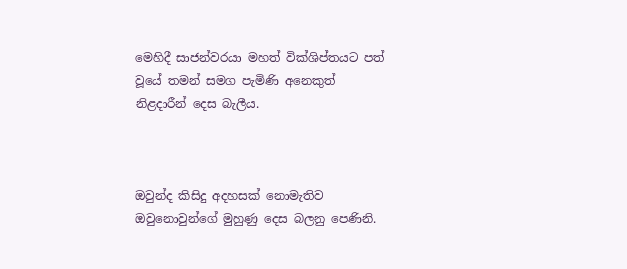මෙහිදී සාජන්වරයා මහත් වික්ශිප්තයට පත් වූයේ තමන් සමග පැමිණි අනෙකුත් නිළදාරීන් දෙස බැලීය.



ඔවුන්ද කිසිදු අදහසක් නොමැතිව ඔවුනොවුන්ගේ මුහුණු දෙස බලනු පෙණිනි.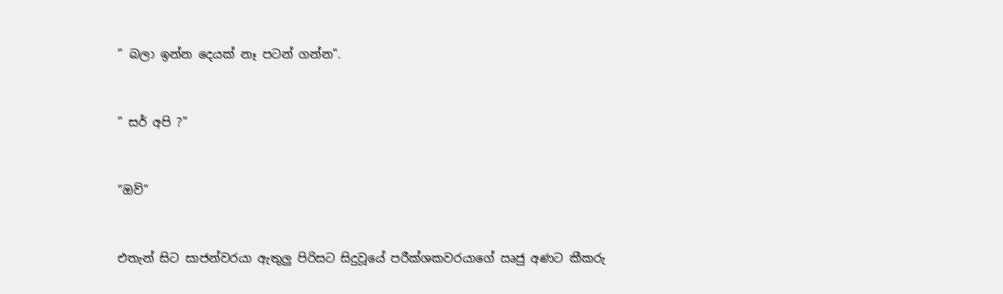” බලා ඉන්න දෙයක් නෑ පටන් ගන්න”.



” සර් අපි ?”



“ඔව්”



එතැන් සිට සාජන්වරයා ඇතුලු පිරිසට සිදුවූයේ පරීක්ශකවරයාගේ ඍජු අණට කීකරු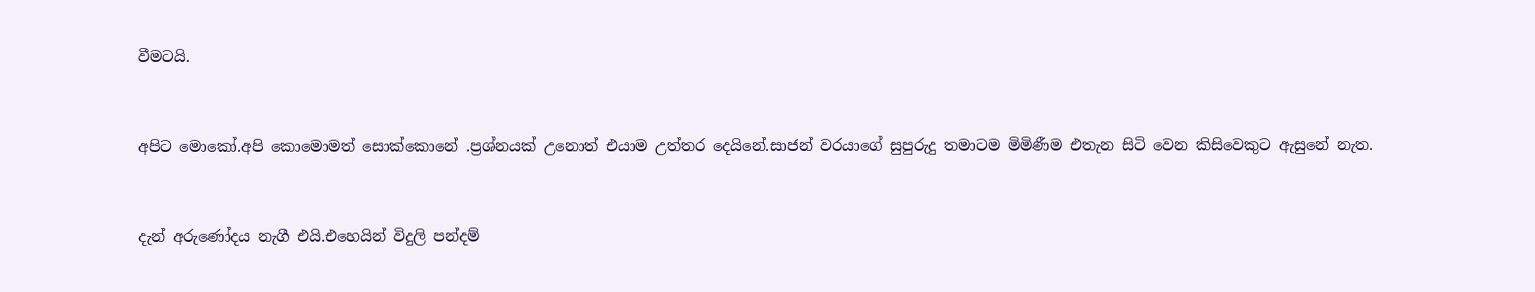වීමටයි.



අපිට මොකෝ.අපි කොමොමත් සොක්කොනේ .ප්‍රශ්නයක් උනොත් එයාම උත්තර දෙයිනේ.සාජන් වරයාගේ සුපුරුදු තමාටම මිමිණීම එතැන සිටි වෙන කිසිවෙකුට ඇසුනේ නැත.



දැන් අරුණෝදය නැගී එයි.එහෙයින් විදුලි පන්දම්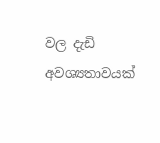වල දැඩි අවශ්‍යතාවයක්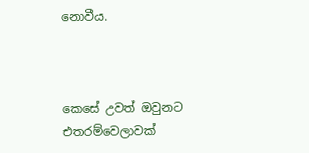නොවීය.



කෙසේ උවත් ඔවුනට එතරම්වෙලාවක්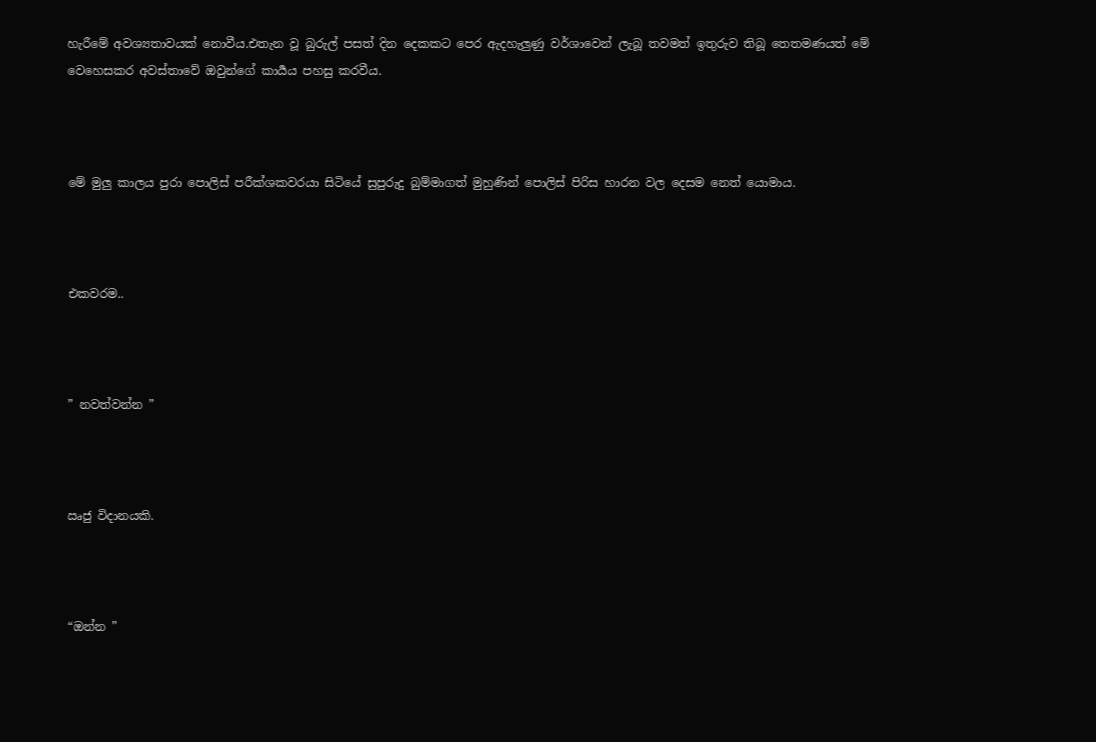හැරීමේ අවශ්‍යතාවයක් නොවීය.එතැන වූ බුරුල් පසත් දින දෙකකට පෙර ඇදහැලුණු වර්ශාවෙන් ලැබූ තවමත් ඉතුරුව තිබූ තෙතමණයත් මේ වෙහෙසකර අවස්තාවේ ඔවුන්ගේ කාර්‍යය පහසු කරවීය.



මේ මුලු කාලය පුරා පොලිස් පරීක්ශකවරයා සිටියේ සුපුරුදු බුම්මාගත් මුහුණින් පොලිස් පිරිස හාරන වල දෙසම නෙත් යොමාය.



එකවරම..



” නවත්වන්න ”



ඍජු විදානයකි.



“ඔන්න ”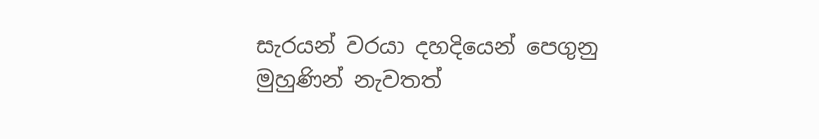සැරයන් වරයා දහදියෙන් පෙගුනු මුහුණින් නැවතත්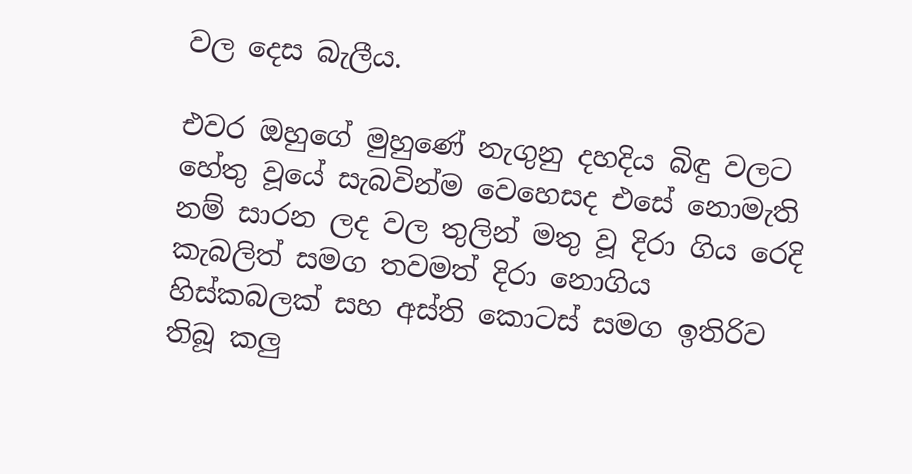වල දෙස බැලීය.

එවර ඔහුගේ මුහුණේ නැගුනු දහදිය බිඳු වලට හේතු වූයේ සැබවින්ම වෙහෙසද එසේ නොමැති නම් සාරන ලද වල තුලින් මතු වූ දිරා ගිය රෙදි කැබලිත් සමග තවමත් දිරා නොගිය හිස්කබලක් සහ අස්ති කොටස් සමග ඉතිරිව තිබූ කලු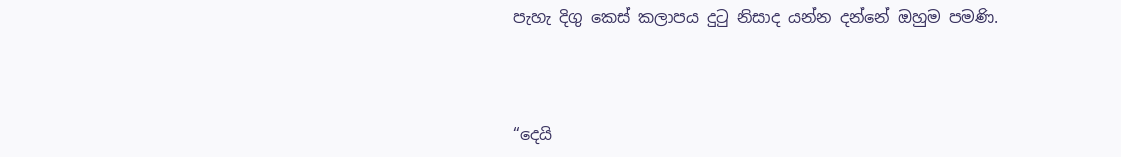පැහැ දිගු කෙස් කලාපය දුටු නිසාද යන්න දන්නේ ඔහුම පමණි.



“දෙයි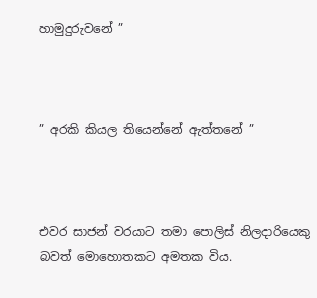හාමුදුරුවනේ ”



” අරකි කියල තියෙන්නේ ඇත්තනේ ”



එවර සාජන් වරයාට තමා පොලිස් නිලදාරියෙකු බවත් මොහොතකට අමතක විය.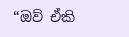“ඔව් ඒකි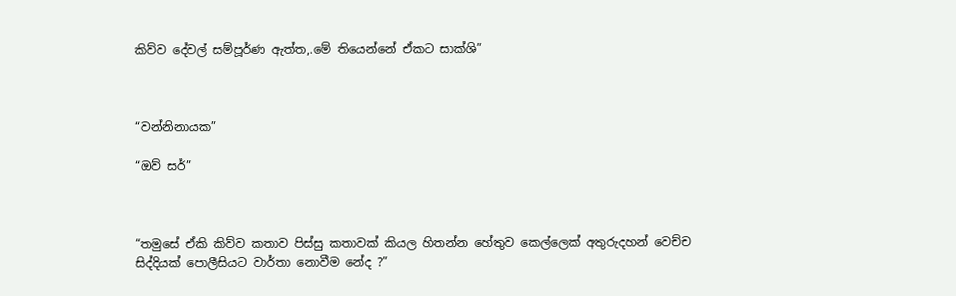කිව්ව දේවල් සම්පූර්ණ ඇත්ත,.මේ තියෙන්නේ ඒකට සාක්ශි”



“වන්නිනායක”

“ඔව් සර්”



“තමුසේ ඒකි කිව්ව කතාව පිස්සු කතාවක් කියල හිතන්න හේතුව කෙල්ලෙක් අතුරුදහන් වෙච්ච සිද්දියක් පොලීසියට වාර්තා නොවීම නේද ?”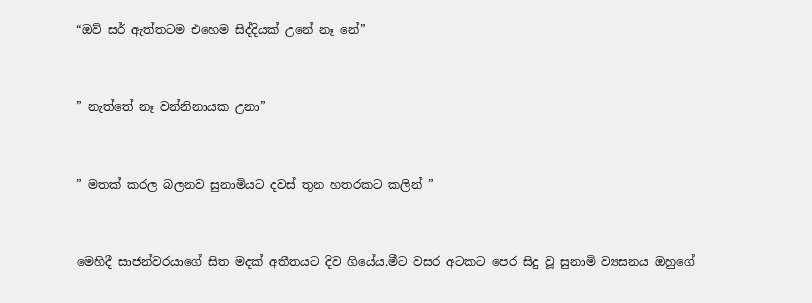“ඔව් සර් ඇත්තටම එහෙම සිද්දියක් උනේ නෑ නේ”



” නැත්තේ නෑ වන්නිනායක උනා”



” මතක් කරල බලනව සුනාමියට දවස් තුන හතරකට කලින් ”



මෙහිදී සාජන්වරයාගේ සිත මදක් අතීතයට දිව ගියේය.මීට වසර අටකට පෙර සිදු වූ සුනාමි ව්‍යසනය ඔහුගේ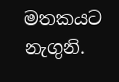මතකයට නැගුනි.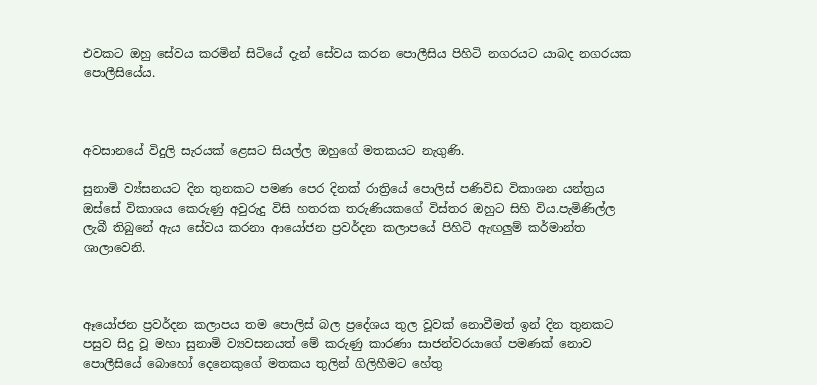එවකට ඔහු සේවය කරමින් සිටියේ දැන් සේවය කරන පොලීසිය පිහිටි නගරයට යාබද නගරයක පොලීසියේය.



අවසානයේ විදුලි සැරයක් ළෙසට සියල්ල ඔහුගේ මතකයට නැගුණි.

සුනාමි ව්‍ය්සනයට දින තුනකට පමණ පෙර දිනක් රාත්‍රියේ පොලිස් පණිවිඩ විකාශන යන්ත්‍රය ඔස්සේ විකාශය කෙරුණු අවුරුදු විසි හතරක තරුණියකගේ විස්තර ඔහුට සිහි විය.පැමිණිල්ල ලැබී තිබුනේ ඇය සේවය කරනා ආයෝජන ප්‍රවර්දන කලාපයේ පිහිටි ඇඟලුම් කර්මාන්ත ශාලාවෙනි.



ඈයෝජන ප්‍රවර්දන කලාපය තම පොලිස් බල ප්‍රදේශය තුල වූවක් නොවීමත් ඉන් දින තුනකට පසුව සිදු වූ මහා සුනාමි ව්‍යවසනයත් මේ කරුණු කාරණා සාජන්වරයාගේ පමණක් නොව පොලීසියේ බොහෝ දෙනෙකුගේ මතකය තුලින් ගිලිහීමට හේතු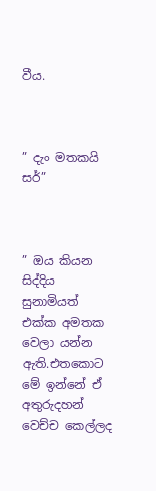වීය.



” දැං මතකයි සර්”



” ඔය කියන සිද්දිය සුනාමියත් එක්ක අමතක වෙලා යන්න ඇති.එතකොට මේ ඉන්නේ ඒ අතුරුදහන් වෙච්ච කෙල්ලද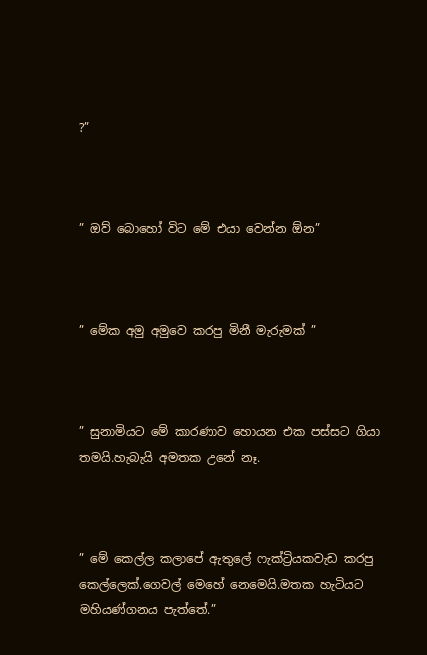?”



” ඔව් බොහෝ විට මේ එයා වෙන්න ඕන”



” මේක අමු අමුවෙ කරපු මිනී මැරුමක් ”



” සුනාමියට මේ කාරණාව හොයන එක පස්සට ගියා තමයි.හැබැයි අමතක උනේ නෑ.



” මේ කෙල්ල කලාපේ ඇතුලේ ෆැක්ට්‍රියකවැඩ කරපු කෙල්ලෙක්.ගෙවල් මෙහේ නෙමෙයි.මතක හැටියට මහියණ්ගනය පැත්තේ.”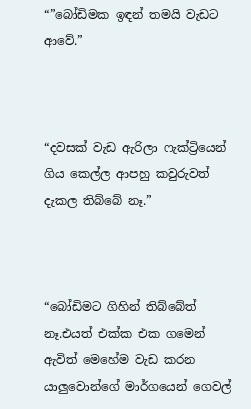“”බෝඩිමක ඉඳන් තමයි වැඩට ආවේ.”



“දවසක් වැඩ ඇරිලා ෆැක්ට්‍රියෙන් ගිය කෙල්ල ආපහු කවුරුවත් දැකල තිබ්බේ නෑ.”



“බෝඩිමට ගිහින් තිබ්බේත් නෑ.එයත් එක්ක එක ගමෙන් ඇවිත් මෙහේම වැඩ කරන යාලුවොන්ගේ මාර්ගයෙන් ගෙවල්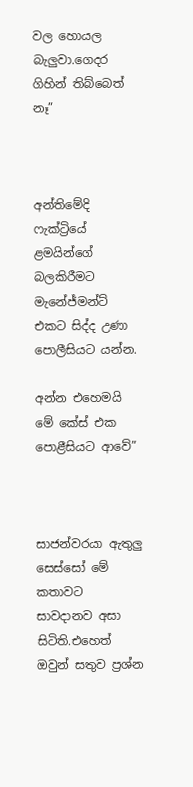වල හොයල බැලුවා.ගෙදර ගිහින් තිබ්බෙත් නෑ”



අන්තිමේදි ෆැක්ට්‍රියේ ළමයින්ගේ බලකිරීමට මැනේජ්මන්ට් එකට සිද්ද උණා පොලීසියට යන්න.

අන්න එහෙමයි මේ කේස් එක පොළීසියට ආවේ”



සාජන්වරයා ඇතුලු සෙස්සෝ මේ කතාවට සාවදානව අසා සිටිති.එහෙත් ඔවුන් සතුව ප්‍රශ්න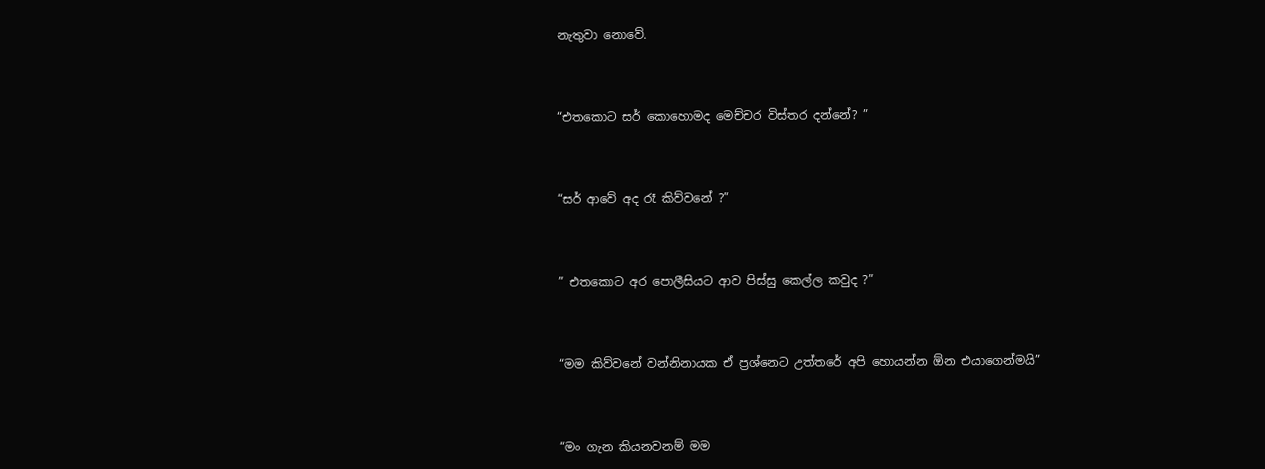නැතුවා නොවේ.



“එතකොට සර් කොහොමද මෙච්චර විස්තර දන්නේ? ”



“සර් ආවේ අද රෑ කිව්වනේ ?”



” එතකොට අර පොලීසියට ආව පිස්සු කෙල්ල කවුද ?”



“මම කිව්වනේ වන්නිනායක ඒ ප්‍රශ්නෙට උත්තරේ අපි හොයන්න ඕන එයාගෙන්මයි”



“මං ගැන කියනවනම් මම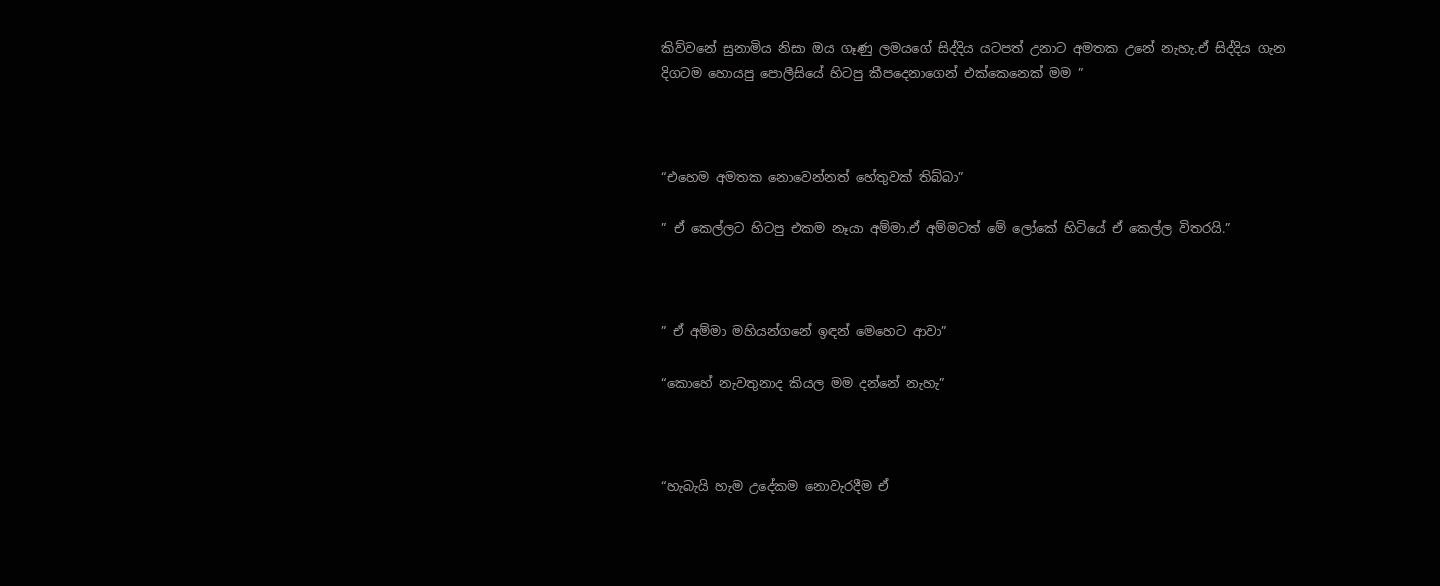කිව්වනේ සුනාමිය නිසා ඔය ගෑණු ලමයගේ සිද්දිය යටපත් උනාට අමතක උනේ නැහැ.ඒ සිද්දිය ගැන දිගටම හොයපු පොලීසියේ හිටපු කීපදෙනාගෙන් එක්කෙනෙක් මම ”



“එහෙම අමතක නොවෙන්නත් හේතුවක් තිබ්බා”

” ඒ කෙල්ලට හිටපු එකම නෑයා අම්මා.ඒ අම්මටත් මේ ලෝකේ හිටියේ ඒ කෙල්ල විතරයි.”



” ඒ අම්මා මහියන්ගනේ ඉඳන් මෙහෙට ආවා”

“කොහේ නැවතුනාද කියල මම දන්නේ නැහැ”



“හැබැයි හැම උදේකම නොවැරදීම ඒ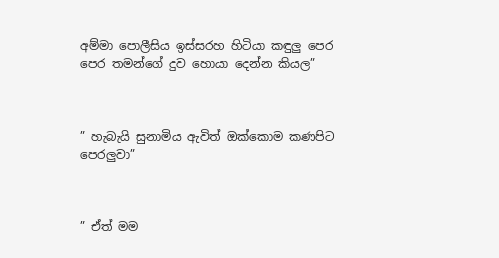අම්මා පොලීසිය ඉස්සරහ හිටියා කඳුලු පෙර පෙර තමන්ගේ දුව හොයා දෙන්න කියල”



” හැබැයි සුනාමිය ඇවිත් ඔක්කොම කණපිට පෙරලුවා”



” ඒත් මම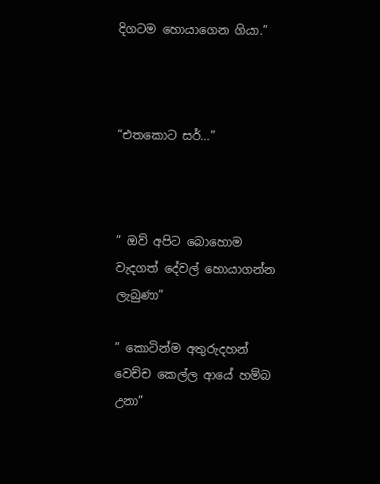දිගටම හොයාගෙන ගියා.”



“එතකොට සර්…”



” ඔව් අපිට බොහොම වැදගත් දේවල් හොයාගන්න ලැබුණා”

” කොටින්ම අතුරුදහන් වෙච්ච කෙල්ල ආයේ හම්බ උනා”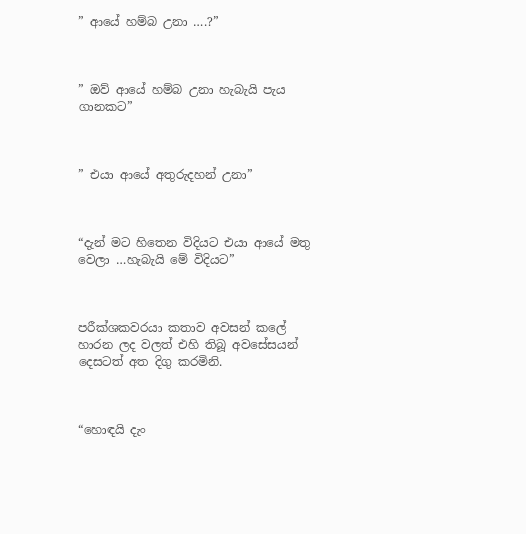” ආයේ හම්බ උනා ….?”



” ඔව් ආයේ හම්බ උනා හැබැයි පැය ගානකට”



” එයා ආයේ අතුරුදහන් උනා”



“දැන් මට හිතෙන විදියට එයා ආයේ මතු වෙලා …හැබැයි මේ විදියට”



පරීක්ශකවරයා කතාව අවසන් කලේ හාරන ලද වලත් එහි තිබූ අවසේසයන් දෙසටත් අත දිගු කරමිනි.



“හොඳයි දැං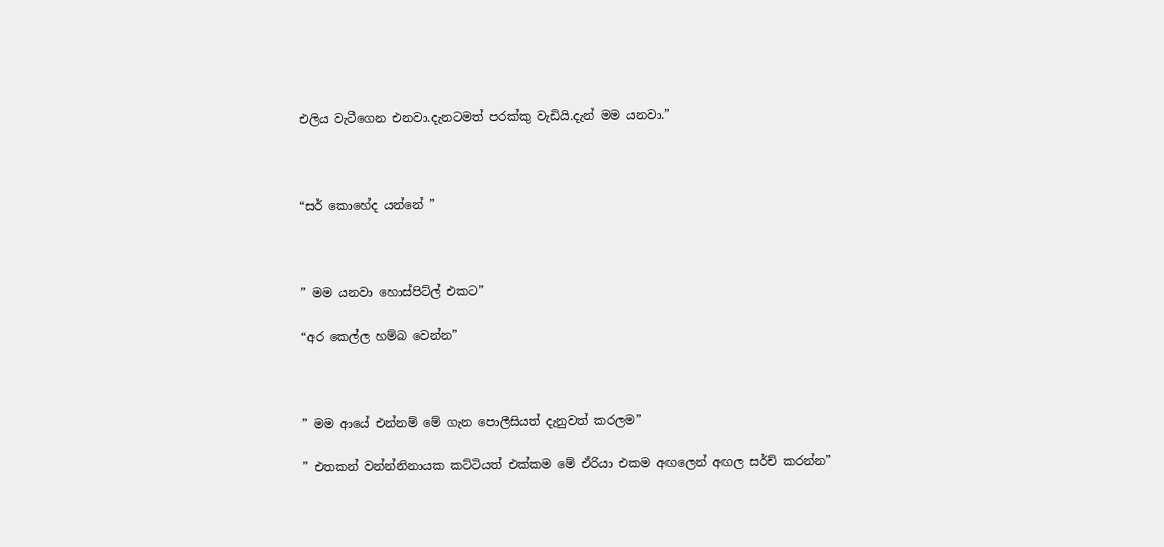එලිය වැටීගෙන එනවා.දැනටමත් පරක්කු වැඩියි.දැන් මම යනවා.”



“සර් කොහේද යන්නේ ”



” මම යනවා හොස්පිට්ල් එකට”

“අර කෙල්ල හම්බ වෙන්න”



” මම ආයේ එන්නම් මේ ගැන පොලීසියත් දැනුවත් කරලම”

” එතකන් වන්න්නිනායක කට්ටියත් එක්කම මේ ඒරියා එකම අඟලෙන් අඟල සර්ච් කරන්න”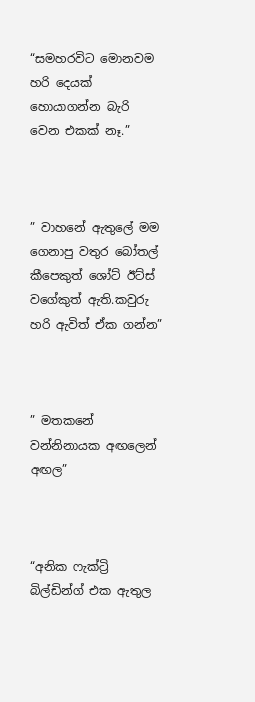“සමහරවිට මොනවම හරි දෙයක් හොයාගන්න බැරි වෙන එකක් නෑ.”



” වාහනේ ඇතුලේ මම ගෙනාපු වතුර බෝතල් කීපෙකුත් ශෝට් ඊට්ස් වගේකුත් ඇති.කවුරු හරි ඇවිත් ඒක ගන්න”



” මතකනේ වන්නිනායක අඟලෙන් අඟල”



“අනික ෆැක්ට්‍රි බිල්ඩින්ග් එක ඇතුල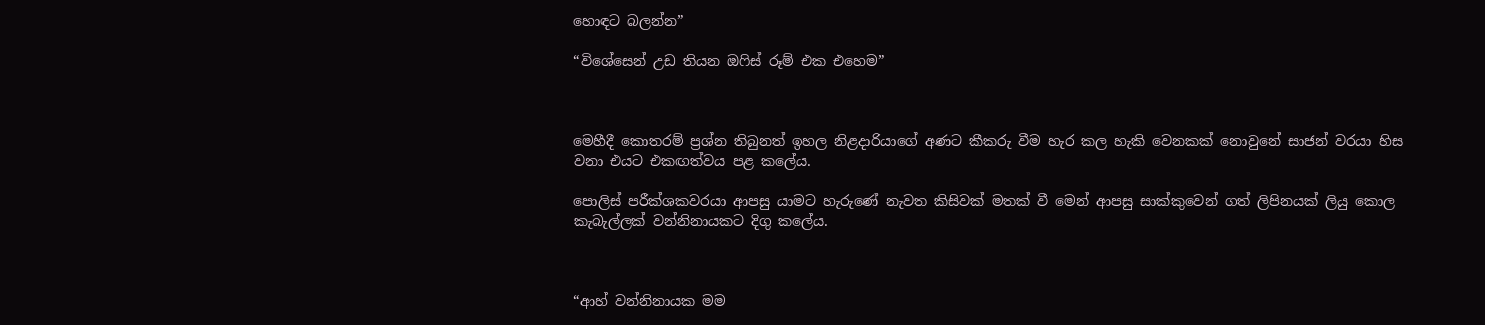හොඳට බලන්න”

“විශේසෙන් උඩ තියන ඔෆිස් රූම් එක එහෙම”



මෙහීදී කොතරම් ප්‍රශ්න තිබුනත් ඉහල නිළදාරියාගේ අණට කීකරු වීම හැර කල හැකි වෙනකක් නොවුනේ සාජන් වරයා හිස වනා එයට එකඟත්වය පළ කලේය.

පොලිස් පරීක්ශකවරයා ආපසු යාමට හැරුණේ නැවත කිසිවක් මතක් වී මෙන් ආපසු සාක්කුවෙන් ගත් ලිපිනයක් ලියු කොල කැබැල්ලක් වන්නිනායකට දිගු කලේය.



“ආහ් වන්නිනායක මම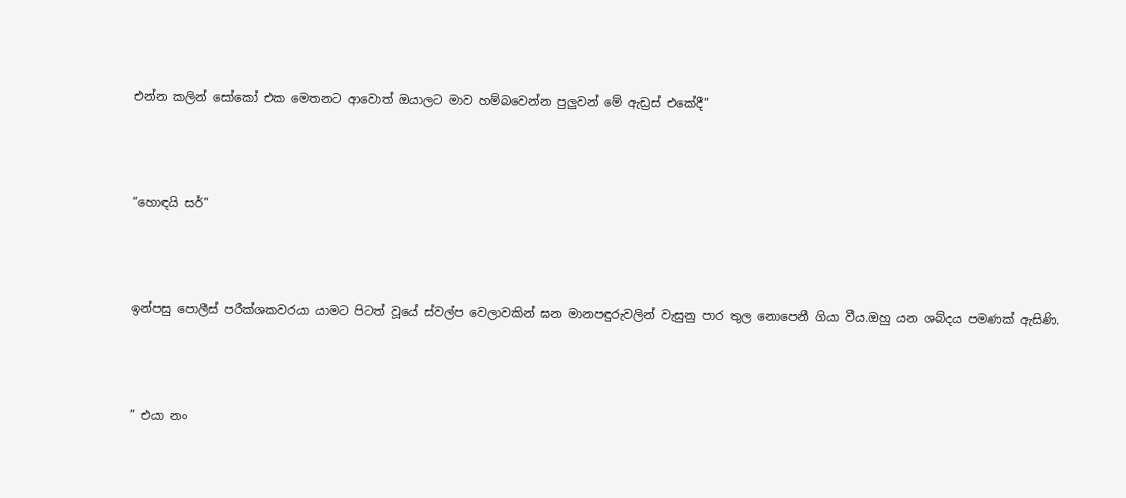එන්න කලින් සෝකෝ එක මෙතනට ආවොත් ඔයාලට මාව හම්බවෙන්න පුලුවන් මේ ඇඩ්‍රස් එකේදී”



“හොඳයි සර්”



ඉන්පසු පොලීස් පරීක්ශකවරයා යාමට පිටත් වූයේ ස්වල්ප වෙලාවකින් ඝන මානපඳුරුවලින් වැසුනු පාර තුල නොපෙනී ගියා වීය.ඔහු යන ශබ්දය පමණක් ඇසිණි.



” එයා නං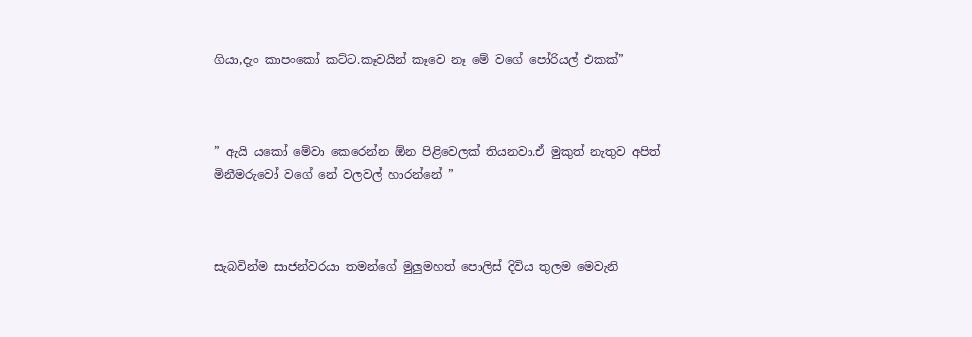ගියා,දැං කාපංකෝ කට්ට.කෑවයින් කෑවෙ නෑ මේ වගේ පෝරියල් එකක්”



” ඇයි යකෝ මේවා කෙරෙන්න ඕන පිළිවෙලක් තියනවා.ඒ මුකුත් නැතුව අපිත් මිනීමරුවෝ වගේ නේ වලවල් හාරන්නේ ”



සැබවින්ම සාජන්වරයා තමන්ගේ මුලුමහත් පොලිස් දිවිය තුලම මෙවැනි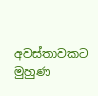අවස්තාවකට මුහුණ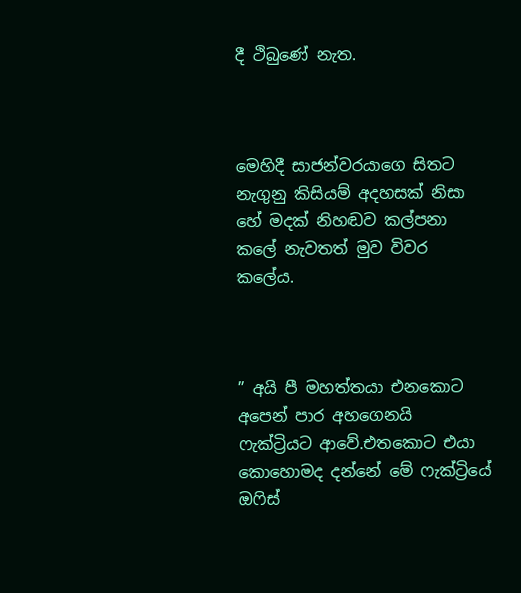දී ථිබුණේ නැත.



මෙහිදී සාජන්වරයාගෙ සිතට නැගුනු කිසියම් අදහසක් නිසා හේ මදක් නිහඬව කල්පනා කලේ නැවතත් මුව විවර කලේය.



” අයි පී මහත්තයා එනකොට අපෙන් පාර අහගෙනයි ෆැක්ට්‍රියට ආවේ.එතකොට එයා කොහොමද දන්නේ මේ ෆැක්ට්‍රියේ ඔෆිස්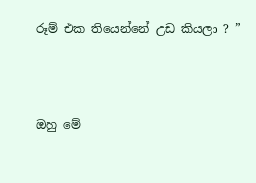රූම් එක තියෙන්නේ උඩ කියලා ? ”



ඔහු මේ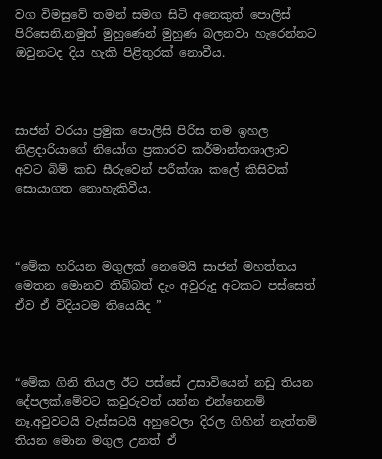වග විමසුවේ තමන් සමග සිටි අනෙකුත් පොලිස් පිරිසෙනි.නමුත් මුහුණෙන් මුහුණ බලනවා හැරෙන්නට ඔවුනටද දිය හැකි පිළිතුරක් නොවීය.



සාජන් වරයා ප්‍රමුක පොලිසි පිරිස තම ඉහල නිළදාරියාගේ නියෝග ප්‍රකාරව කර්මාන්තශාලාව අවට බිම් කඩ සීරුවෙන් පරීක්ශා කලේ කිසිවක් සොයාගත නොහැකිවීය.



“මේක හරියන මගුලක් නෙමෙයි සාජන් මහත්තය මෙතන මොනව තිබ්බත් දැං අවුරුදු අටකට පස්සෙත් ඒව ඒ විදියටම තියෙයිද ”



“මේක ගිනි තියල ඊට පස්සේ උසාවියෙන් නඩු තියන දේපලක්.මේවට කවුරුවත් යන්න එන්නෙනම් නෑ.අවුවටයි වැස්සටයි අහුවෙලා දිරල ගිහින් නැත්තම් තියන මොන මගුල උනත් ඒ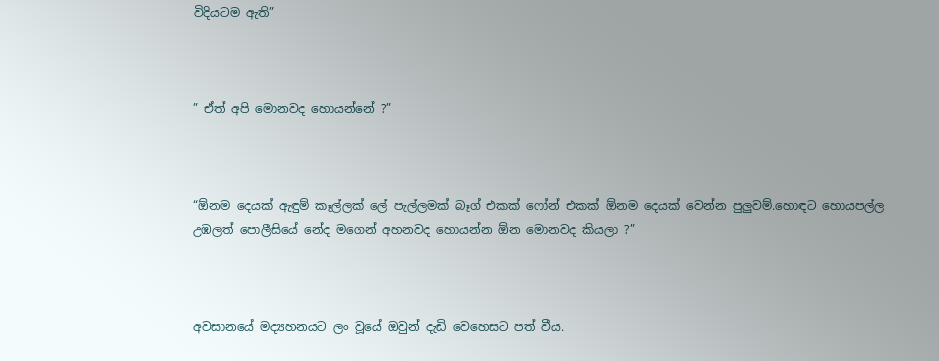විදියටම ඇති”



” ඒත් අපි මොනවද හොයන්නේ ?”



“ඕනම දෙයක් ඇඳුම් කෑල්ලක් ලේ පැල්ලමක් බෑග් එකක් ෆෝන් එකක් ඕනම දෙයක් වෙන්න පුලුවම්.හොඳට හොයපල්ල උඹලත් පොලීසියේ නේද මගෙන් අහනවද හොයන්න ඕන මොනවද කියලා ?”



අවසානයේ මද්‍යහනයට ලං වූයේ ඔවුන් දැඩි වෙහෙසට පත් වීය.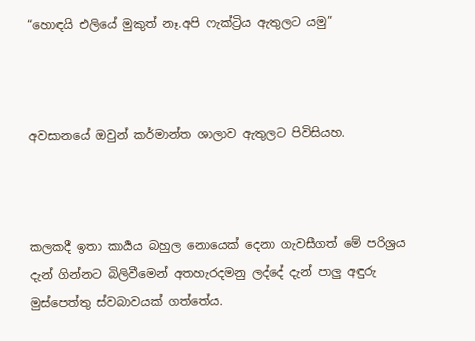“හොඳයි එලියේ මුකුත් නෑ.අපි ෆැක්ට්‍රිය ඇතුලට යමු”



අවසානයේ ඔවුන් කර්මාන්ත ශාලාව ඇතුලට පිවිසියහ.



කලකදී ඉතා කාර්‍යය බහුල නොයෙක් දෙනා ගැවසීගත් මේ පරිශ්‍රය දැන් ගින්නට බිලිවීමෙන් අතහැරදමනු ලද්දේ දැන් පාලු අඳුරු මුස්පෙත්තු ස්වබාවයක් ගත්තේය.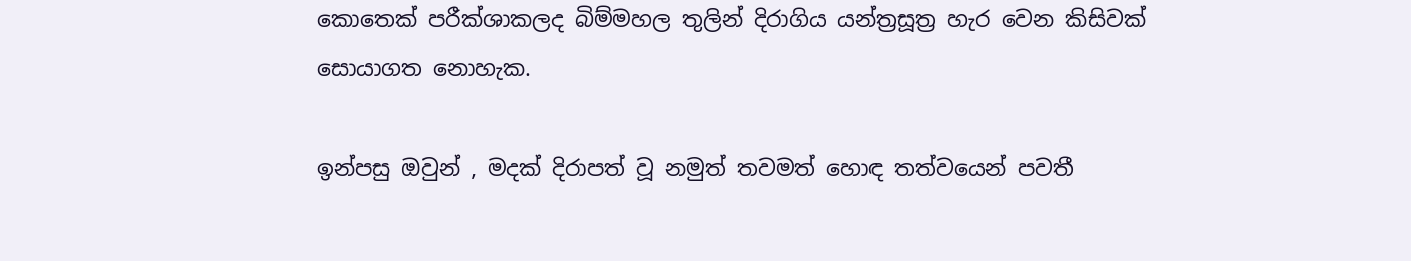කොතෙක් පරීක්ශාකලද බිම්මහල තුලින් දිරාගිය යන්ත්‍රසූත්‍ර හැර වෙන කිසිවක් සොයාගත නොහැක.

ඉන්පසු ඔවුන් , මදක් දිරාපත් වූ නමුත් තවමත් හොඳ තත්වයෙන් පවතී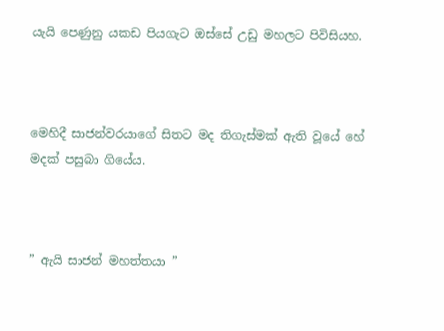යැයි පෙණුනු යකඩ පියගැට ඔස්සේ උඩු මහලට පිවිසියහ.



මෙහිදී සාජන්වරයාගේ සිතට මද තිගැස්මක් ඇති වූයේ හේ මදක් පසුබා ගියේය.



” ඇයි සාජන් මහත්තයා ”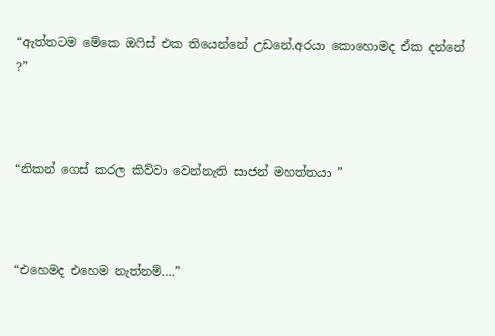“ඇත්තටම මේකෙ ඔෆිස් එක තියෙන්නේ උඩනේ.අරයා කොහොමද ඒක දන්නේ ?”



“නිකන් ගෙස් කරල කිව්වා වෙන්නැති සාජන් මහත්තයා ”



“එහෙමද එහෙම නැත්නම්….”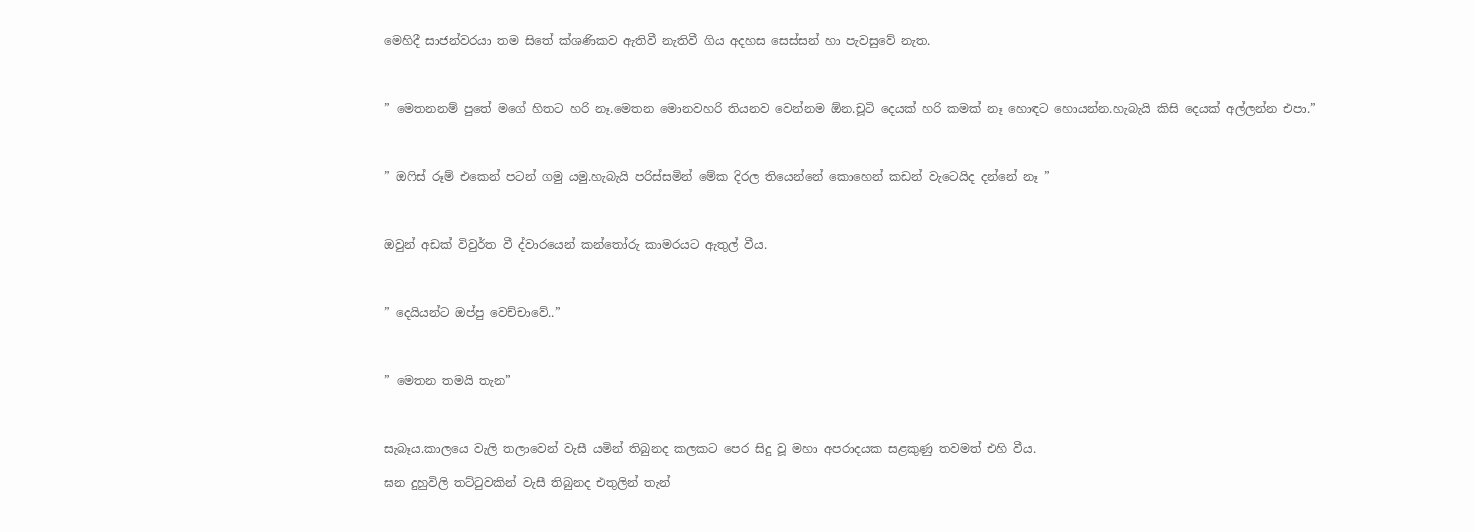මෙහිදී සාජන්වරයා තම සිතේ ක්ශණිකව ඇතිවී නැතිවී ගිය අදහස සෙස්සන් හා පැවසුවේ නැත.



” මෙතනනම් පුතේ මගේ හිතට හරි නෑ.මෙතන මොනවහරි තියනව වෙන්නම ඕන.චූටි දෙයක් හරි කමක් නෑ හොඳට හොයන්න.හැබැයි කිසි දෙයක් අල්ලන්න එපා.”



” ඔෆිස් රූම් එකෙන් පටන් ගමු යමු.හැබැයි පරිස්සමින් මේක දිරල තියෙන්නේ කොහෙන් කඩන් වැටෙයිද දන්නේ නෑ ”



ඔවුන් අඩක් විවුර්ත වී ද්වාරයෙන් කන්තෝරු කාමරයට ඇතුල් වීය.



” දෙයියන්ට ඔප්පු වෙච්චාවේ..”



” මෙතන තමයි තැන”



සැබෑය.කාලයෙ වැලි තලාවෙන් වැසී යමින් තිබුනද කලකට පෙර සිදු වූ මහා අපරාදයක සළකුණු තවමත් එහි වීය.

ඝන දුහුවිලි තට්ටුවකින් වැසී තිබුනද එතුලින් තැන්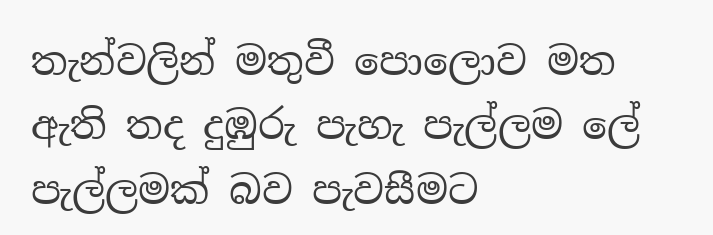තැන්වලින් මතුවී පොලොව මත ඇති තද දුඹුරු පැහැ පැල්ලම ලේ පැල්ලමක් බව පැවසීමට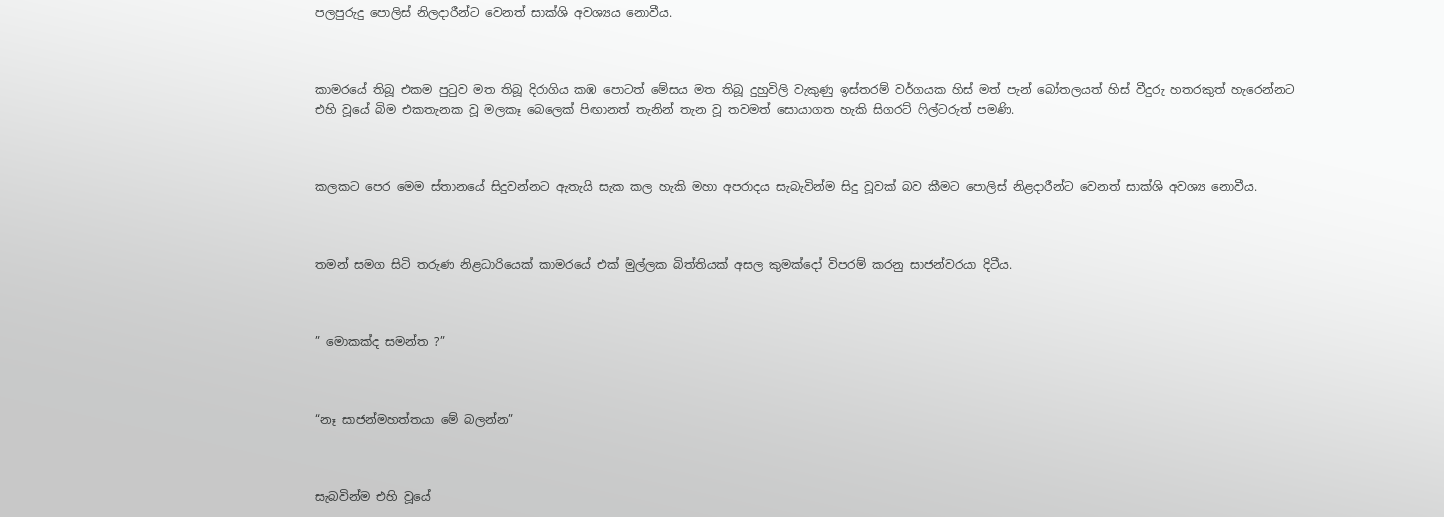පලපුරුදු පොලිස් නිලදාරීන්ට වෙනත් සාක්ශි අවශ්‍යය නොවීය.



කාමරයේ තිබූ එකම පුටුව මත තිබූ දිරාගිය කඹ පොටත් මේසය මත තිබූ දුහුවිලි වැකුණු ඉස්තරම් වර්ගයක හිස් මත් පැන් බෝතලයත් හිස් වීදුරු හතරකුත් හැරෙන්නට එහි වූයේ බිම එකතැනක වූ මලකෑ බෙලෙක් පිඟානත් තැනින් තැන වූ තවමත් සොයාගත හැකි සිගරට් ෆිල්ටරුත් පමණි.



කලකට පෙර මෙම ස්තානයේ සිදුවන්නට ඇතැයි සැක කල හැකි මහා අපරාදය සැබැවින්ම සිදු වූවක් බව කීමට පොලිස් නිළදාරීන්ට වෙනත් සාක්ශි අවශ්‍ය නොවීය.



තමන් සමග සිටි තරුණ නිළධාරියෙක් කාමරයේ එක් මුල්ලක බිත්තියක් අසල කුමක්දෝ විපරම් කරනු සාජන්වරයා දිටීය.



” මොකක්ද සමන්ත ?”



“නෑ සාජන්මහත්තයා මේ බලන්න”



සැබවින්ම එහි වූයේ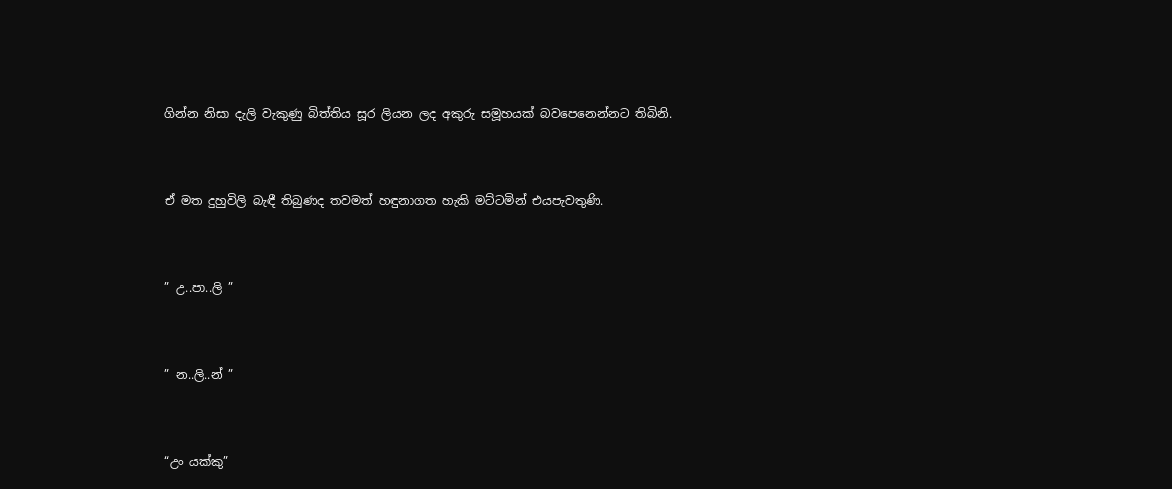ගින්න නිසා දැලි වැකුණු බිත්තිය සූර ලියන ලද අකුරු සමූහයක් බවපෙනෙන්නට තිබිනි.



ඒ මත දුහුවිලි බැඳී තිබුණද තවමත් හඳුනාගත හැකි මට්ටමින් එයපැවතුණි.



” උ..පා..ලි ”



” න..ලි..න් ”



“උං යක්කු”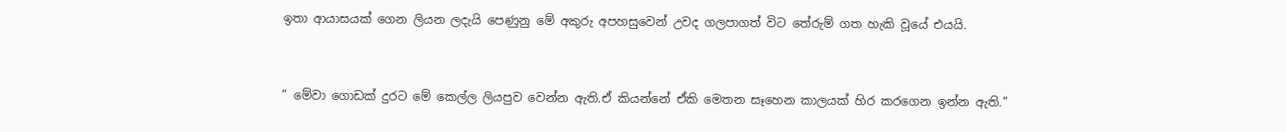ඉතා ආයාසයක් ගෙන ලියන ලදැයි පෙණුනු මේ අකුරු අපහසුවෙන් උවද ගලපාගත් විට තේරුම් ගත හැකි වූයේ එයයි.



” මේවා ගොඩක් දුරට මේ කෙල්ල ලියපුව වෙන්න ඇති.ඒ කියන්නේ ඒකි මෙතන සෑහෙන කාලයක් හිර කරගෙන ඉන්න ඇති.”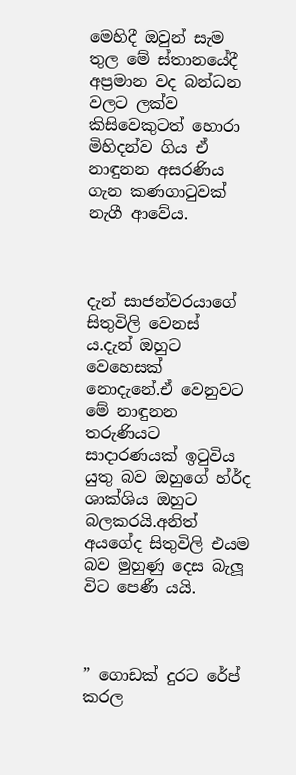මෙහිදී ඔවුන් සැම තුල මේ ස්තානයේදී අප්‍රමාන වද බන්ධන වලට ලක්ව කිසිවෙකුටත් හොරා මිහිදන්ව ගිය ඒ නාඳුනන අසරණිය ගැන කණගාටුවක් නැගී ආවේය.



දැන් සාජන්වරයාගේ සිතුවිලි වෙනස් ය.දැන් ඔහුට වෙහෙසක් නොදැනේ.ඒ වෙනුවට මේ නාඳුනන තරුණියට සාදාරණයක් ඉටුවිය යුතු බව ඔහුගේ හ්ර්ද ශාක්ශිය ඔහුට බලකරයි.අනිත් අයගේද සිතුවිලි එයම බව මුහුණු දෙස බැලූ විට පෙණී යයි.



” ගොඩක් දුරට රේප් කරල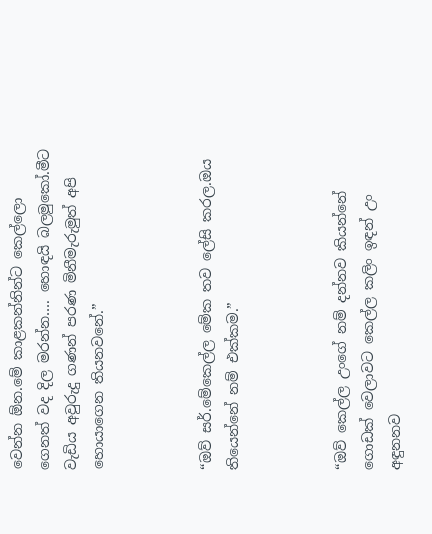වෙන්න ඕන.මේ කාළකන්නින්ට කෙල්ලො ගෙනත් වද දිල මරන්න…. හොඳයි බලමුකෝ.මීට වැඩිය අවුරුදු ගණන් පරණ මිනීමැරුමුත් අපි හොයාගෙන තියනවනේ.”



“ඔව් සර්.මේකෙල්ල මේක තව ලේසි කරල.ඔය තියෙන්නේ නම් එක්කම.”



“ඔව් කෙල්ල උංගේ නම් දන්නව කියන්නේ ගොඩක් වෙලාවට කෙල්ල කලිං ඉඳන් උං අඳුනනව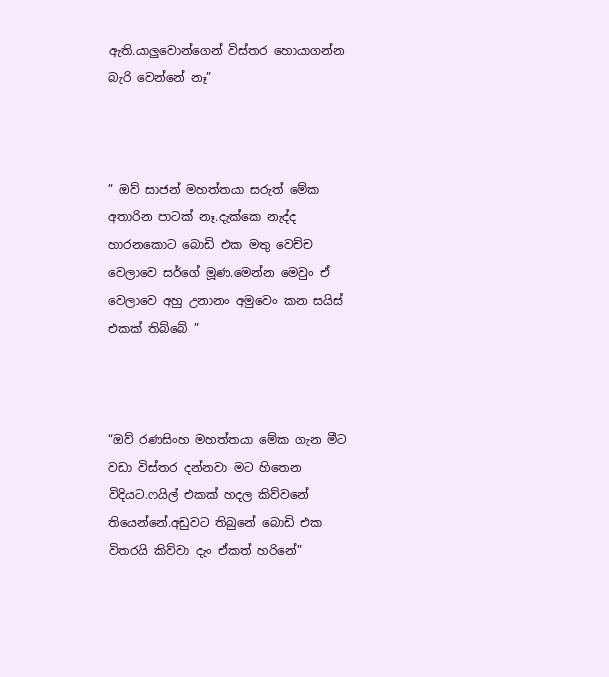ඇති.යාලුවොන්ගෙන් විස්තර හොයාගන්න බැරි වෙන්නේ නෑ”



” ඔව් සාජන් මහත්තයා සරුත් මේක අතාරින පාටක් නෑ.දැක්කෙ නැද්ද හාරනකොට බොඩි එක මතු වෙච්ච වෙලාවෙ සර්ගේ මූණ.මෙන්න මෙවුං ඒ වෙලාවෙ අහු උනානං අමුවෙං කන සයිස් එකක් තිබ්බේ ”



“ඔව් රණසිංහ මහත්තයා මේක ගැන මීට වඩා විස්තර දන්නවා මට හිතෙන විදියට.ෆයිල් එකක් හදල කිව්වනේ තියෙන්නේ.අඩුවට තිබුනේ බොඩි එක විතරයි කිව්වා දැං ඒකත් හරිනේ”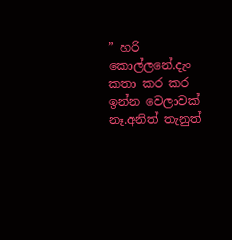” හරි කොල්ලනේ.දැං කතා කර කර ඉන්න වෙලාවක් නෑ.අනිත් තැනුත්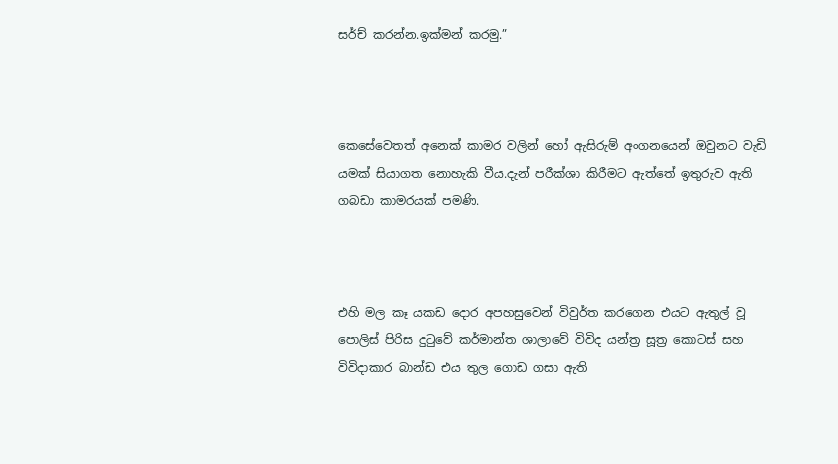සර්ච් කරන්න.ඉක්මන් කරමු.”



කෙසේවෙතත් අනෙක් කාමර වලින් හෝ ඇසිරුම් අංගනයෙන් ඔවුනට වැඩි යමක් සියාගත නොහැකි වීය.දැන් පරීක්ශා කිරීමට ඇත්තේ ඉතුරුව ඇති ගබඩා කාමරයක් පමණි.



එහි මල කෑ යකඩ දොර අපහසුවෙන් විවුර්ත කරගෙන එයට ඇතුල් වූ පොලිස් පිරිස දුටුවේ කර්මාන්ත ශාලාවේ විවිද යන්ත්‍ර සූත්‍ර කොටස් සහ විවිදාකාර බාන්ඩ එය තුල ගොඩ ගසා ඇති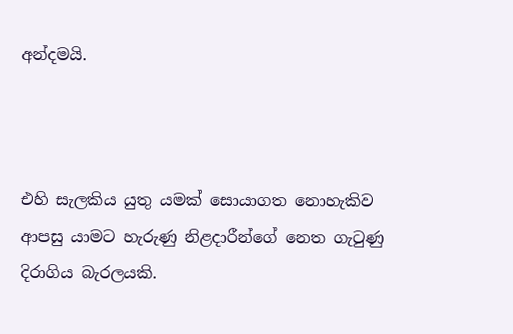අන්දමයි.



එහි සැලකිය යුතු යමක් සොයාගත නොහැකිව ආපසු යාමට හැරුණු නිළදාරීන්ගේ නෙත ගැටුණු දිරාගිය බැරලයකි.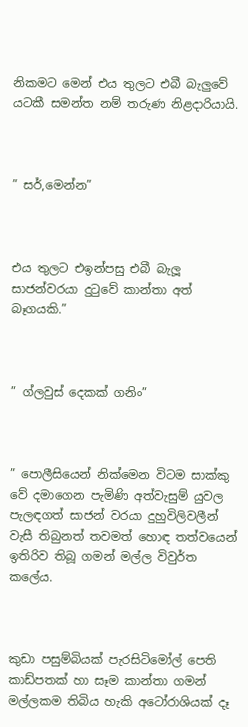නිකමට මෙන් එය තුලට එබී බැලුවේ යටකී සමන්ත නම් තරුණ නිළදාරියායි.



” සර්,මෙන්න”



එය තුලට එඉන්පසු එබී බැලූ සාජන්වරයා දුටුවේ කාන්තා අත් බෑගයකි.”



” ග්ලවුස් දෙකක් ගනිං”



” පොලීසියෙන් නික්මෙන විටම සාක්කු වේ දමාගෙන පැමිණි අත්වැසුම් යුවල පැලඳගත් සාජන් වරයා දුහුවිලිවලීන් වැසී තිබුනත් තවමත් හොඳ තත්වයෙන් ඉතිරිව තිබූ ගමන් මල්ල විවුර්ත කලේය.



කුඩා පසුම්බියක් පැරසිටිමෝල් පෙති කාඩ්පතක් හා සෑම කාන්තා ගමන් මල්ලකම තිබිය හැකි අටෝරාශියක් දෑ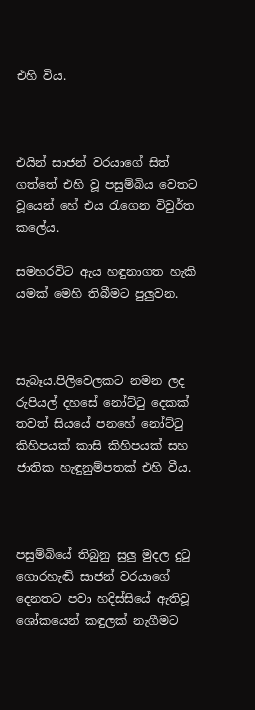එහි විය.



එයින් සාජන් වරයාගේ සිත් ගත්තේ එහි වූ පසුම්බිය වෙතට වූයෙන් හේ එය රැගෙන විවුර්ත කලේය.

සමහරවිට ඇය හඳුනාගත හැකි යමක් මෙහි තිබීමට පුලුවන.



සැබෑය.පිලිවෙලකට නමන ලද රුපියල් දහසේ නෝට්ටු දෙකක් තවත් සියයේ පනහේ නෝට්ටු කිහිපයක් කාසි කිහිපයක් සහ ජාතික හැඳුනුම්පතක් එහි වීය.



පසුම්බියේ තිබුනු සුලු මුදල දුටු ගොරහැඬි සාජන් වරයාගේ දෙනතට පවා හදිස්සියේ ඇතිවූ ශෝකයෙන් කඳුලක් නැගීමට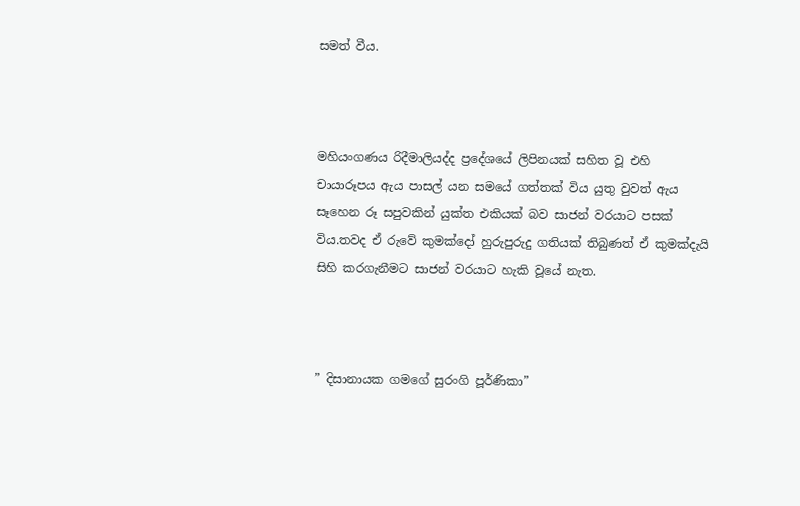සමත් වීය.



මහියංගණය රිදීමාලියද්ද ප්‍රදේශයේ ලිපිනයක් සහිත වූ එහි චායාරූපය ඇය පාසල් යන සමයේ ගත්තක් විය යුතු වුවත් ඇය සෑහෙන රූ සපුවකින් යුක්ත එකියක් බව සාජන් වරයාට පසක් විය.තවද ඒ රුවේ කුමක්දෝ හුරුපුරුදු ගතියක් තිබුණත් ඒ කුමක්දැයි සිහි කරගැනීමට සාජන් වරයාට හැකි වූයේ නැත.



” දිසානායක ගමගේ සුරංගි පූර්ණිකා”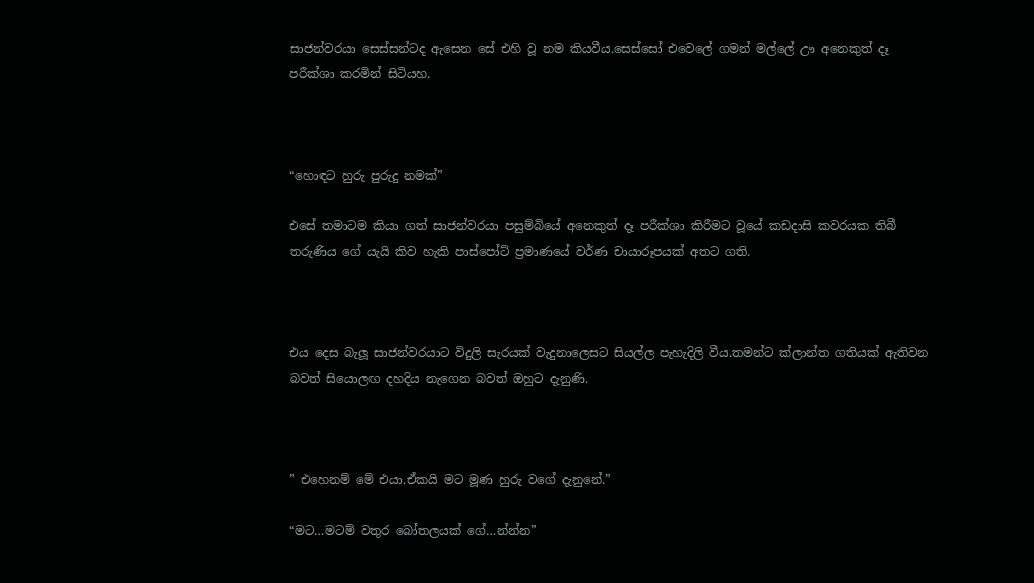සාජන්වරයා සෙස්සන්ටද ඇසෙන සේ එහි වූ නම කියවීය.සෙස්සෝ එවෙලේ ගමන් මල්ලේ ඌ අනෙකුත් දෑ පරීක්ශා කරමින් සිටියහ.



“හොඳට හුරු පුරුදු නමක්”

එසේ තමාටම කියා ගත් සාජන්වරයා පසුම්බියේ අනෙකුත් දෑ පරීක්ශා කිරීමට වූයේ කඩදාසි කවරයක තිබී තරුණිය ගේ යැයි කිව හැකි පාස්පෝට් ප්‍රමාණයේ වර්ණ චායාරූපයක් අතට ගති.



එය දෙස බැලූ සාජන්වරයාට විදුලි සැරයක් වැදුනාලෙසට සියල්ල පැහැදිලි වීය.තමන්ට ක්ලාන්ත ගතියක් ඇතිවන බවත් සියොලඟ දහදිය නැගෙන බවත් ඔහුට දැනුණි.



” එහෙනම් මේ එයා.ඒකයි මට මූණ හුරු වගේ දැනුනේ.”

“මට…මටම් වතුර බෝතලයක් ගේ…න්න්න”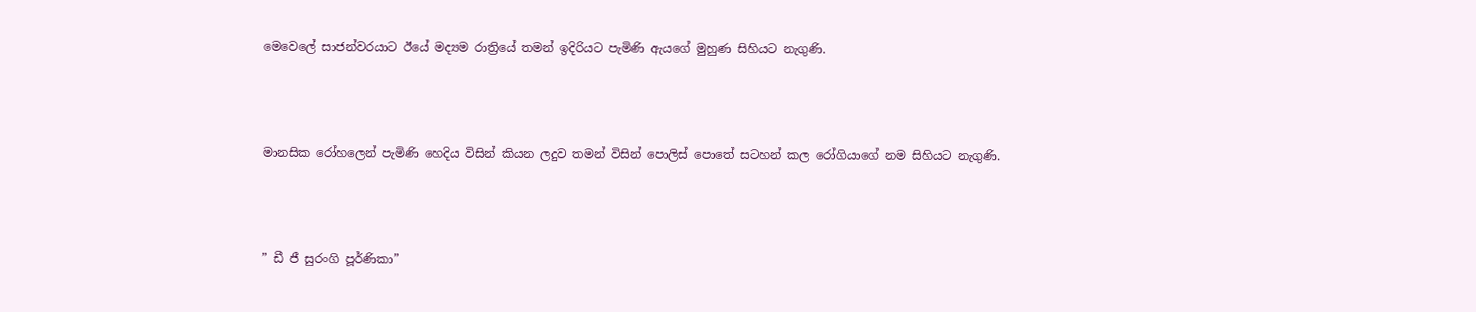මෙවෙලේ සාජන්වරයාට ඊයේ මද්‍යම රාත්‍රියේ තමන් ඉදිරියට පැමිණි ඇයගේ මුහුණ සිහියට නැගුණි.



මානසික රෝහලෙන් පැමිණි හෙදිය විසින් කියන ලදුව තමන් විසින් පොලිස් පොතේ සටහන් කල රෝගියාගේ නම සිහියට නැගුණි.



” ඩී ජී සුරංගි පූර්ණිකා”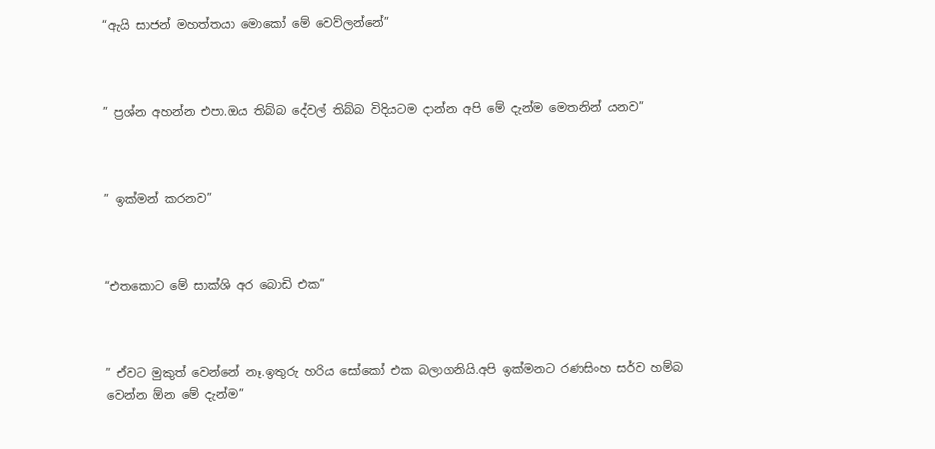“ඇයි සාජන් මහත්තයා මොකෝ මේ වෙව්ලන්නේ”



” ප්‍රශ්න අහන්න එපා.ඔය තිබ්බ දේවල් තිබ්බ විදියටම දාන්න අපි මේ දැන්ම මෙතනින් යනව”



” ඉක්මන් කරනව”



“එතකොට මේ සාක්ශි අර බොඩි එක”



” ඒවට මුකුත් වෙන්නේ නෑ.ඉතුරු හරිය සෝකෝ එක බලාගනියි.අපි ඉක්මනට රණසිංහ සර්ව හම්බ වෙන්න ඕන මේ දැන්ම”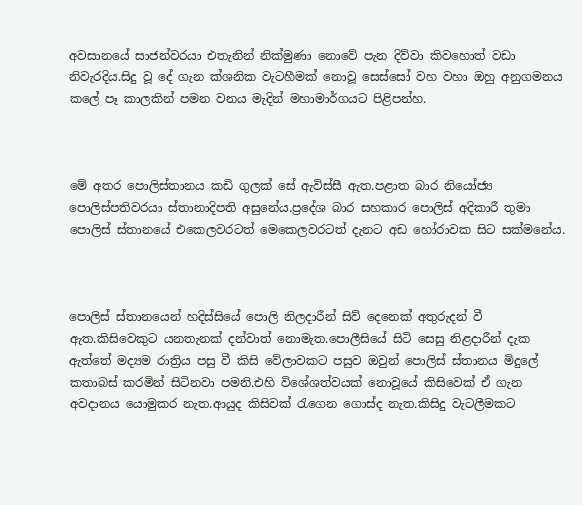අවසානයේ සාජන්වරයා එතැනින් නික්මුණා නොවේ පැන දිව්වා කිවහොත් වඩා නිවැරදිය.සිදු වූ දේ ගැන ක්ශනික වැටහීමක් නොවූ සෙස්සෝ වහ වහා ඔහු අනුගමනය කලේ පෑ කාලකින් පමන වනය මැදින් මහාමාර්ගයට පිළිපන්හ.



මේ අතර පොලිස්තානය කඩි ගුලක් සේ ඇවිස්සී ඇත.පළාත බාර නියෝජ්‍ය පොලිස්පතිවරයා ස්තානාදිපති අසුනේය.ප්‍රදේශ බාර සහකාර පොලිස් අදිකාරී තුමා පොලිස් ස්තානයේ එකෙලවරටත් මෙකෙලවරටත් දැනට අඩ හෝරාවක සිට සක්මනේය.



පොලිස් ස්තානයෙන් හදිස්සියේ පොලි නිලදාරීන් සිව් දෙනෙක් අතුරුදන් වී ඇත.කිසිවෙකුට යනතැනක් දන්වාත් නොමැත.පොලීසියේ සිටි සෙසු නිළදාරීන් දැක ඇත්තේ මද්‍යම රාත්‍රිය පසු වී කිසි වේලාවකට පසුව ඔවුන් පොලිස් ස්තානය මිදුලේ කතාබස් කරමින් සිටිනවා පමනි.එහි විශේශත්වයක් නොවූයේ කිසිවෙක් ඒ ගැන අවදානය යොමුකර නැත.ආයුද කිසිවක් රැගෙන ගොස්ද නැත.කිසිදු වැටලීමකට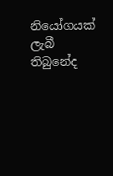නියෝගයක් ලැබී තිබුනේද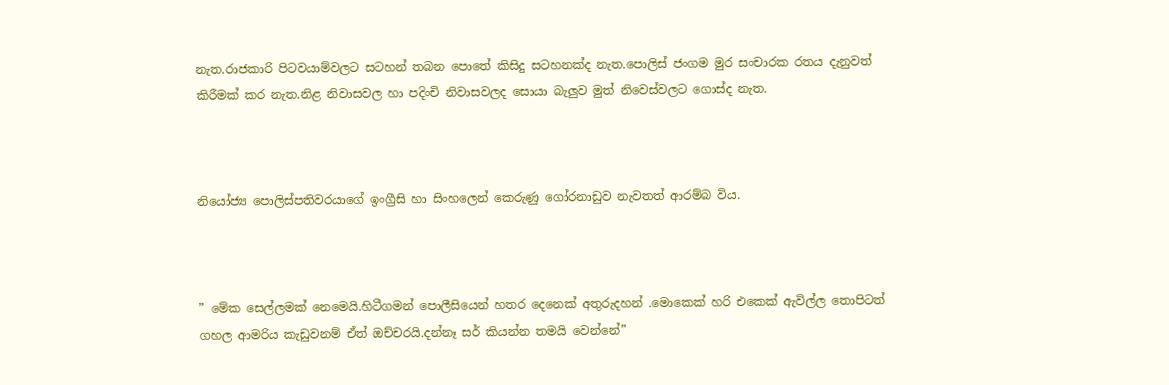නැත.රාජකාරි පිටවයාම්වලට සටහන් තබන පොතේ කිසිදු සටහනක්ද නැත.පොලිස් ජංගම මුර සංචාරක රතය දැනුවත් කිරීමක් කර නැත.නිළ නිවාසවල හා පදිංචි නිවාසවලද සොයා බැලුව මුත් නිවෙස්වලට ගොස්ද නැත.



නියෝජ්‍ය පොලිස්පතිවරයාගේ ඉංග්‍රීසි හා සිංහලෙන් කෙරුණු ගෝරනාඩුව නැවතත් ආරම්බ විය.



” මේක සෙල්ලමක් නෙමෙයි.හිටීගමන් පොලීසියෙන් හතර දෙනෙක් අතුරුදහන් .මොකෙක් හරි එකෙක් ඇවිල්ල තොපිටත් ගහල ආමරිය කැඩුවනම් ඒත් ඔච්චරයි.දන්නෑ සර් කියන්න තමයි වෙන්නේ”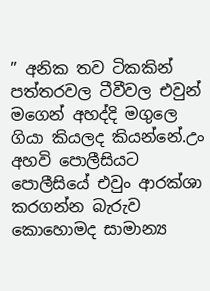” අනික තව ටිකකින් පත්තරවල ටීවීවල එවුන් මගෙන් අහද්දි මගුලෙ ගියා කියලද කියන්නේ.උං අහවි පොලීසියට පොලීසියේ එවුං ආරක්ශා කරගන්න බැරුව කොහොමද සාමාන්‍ය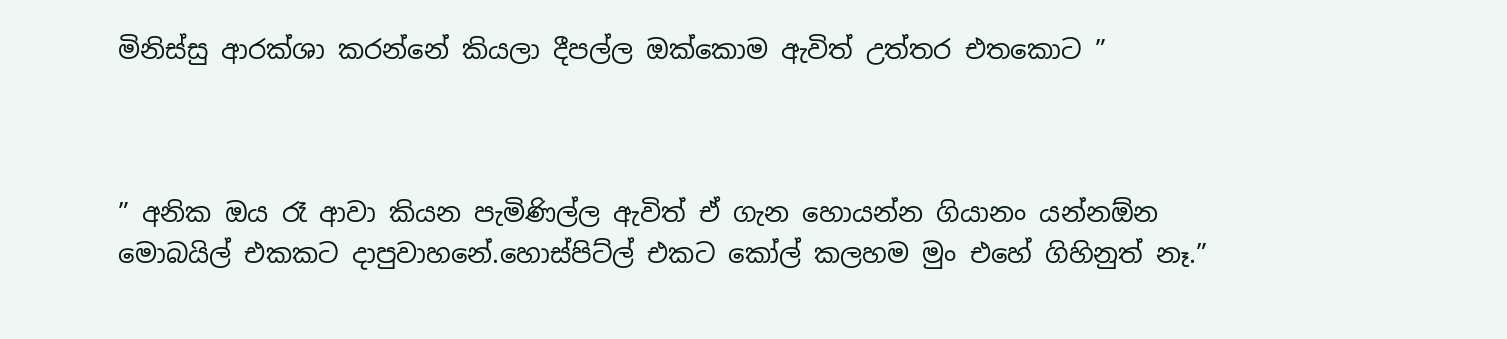මිනිස්සු ආරක්ශා කරන්නේ කියලා දීපල්ල ඔක්කොම ඇවිත් උත්තර එතකොට ”



” අනික ඔය රෑ ආවා කියන පැමිණිල්ල ඇවිත් ඒ ගැන හොයන්න ගියානං යන්නඕන මොබයිල් එකකට දාපුවාහනේ.හොස්පිට්ල් එකට කෝල් කලහම මුං එහේ ගිහිනුත් නෑ.”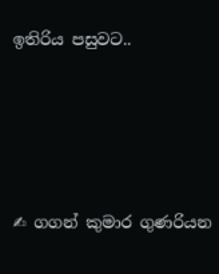ඉතිරිය පසුවට..





✍ ගගන් කුමාර ගුණරියන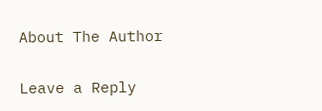About The Author

Leave a Reply